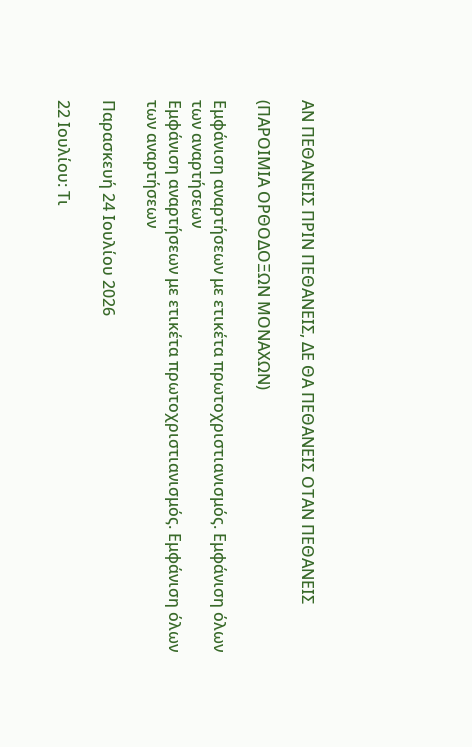ΑΝ ΠΕΘΑΝΕΙΣ ΠΡΙΝ ΠΕΘΑΝΕΙΣ, ΔΕ ΘΑ ΠΕΘΑΝΕΙΣ ΟΤΑΝ ΠΕΘΑΝΕΙΣ

(ΠΑΡΟΙΜΙΑ ΟΡΘΟΔΟΞΩΝ ΜΟΝΑΧΩΝ)

Εμφάνιση αναρτήσεων με ετικέτα πρωτοχριστιανισμός. Εμφάνιση όλων των αναρτήσεων
Εμφάνιση αναρτήσεων με ετικέτα πρωτοχριστιανισμός. Εμφάνιση όλων των αναρτήσεων

Παρασκευή 24 Ιουλίου 2026

22 Ιουλίου: Τι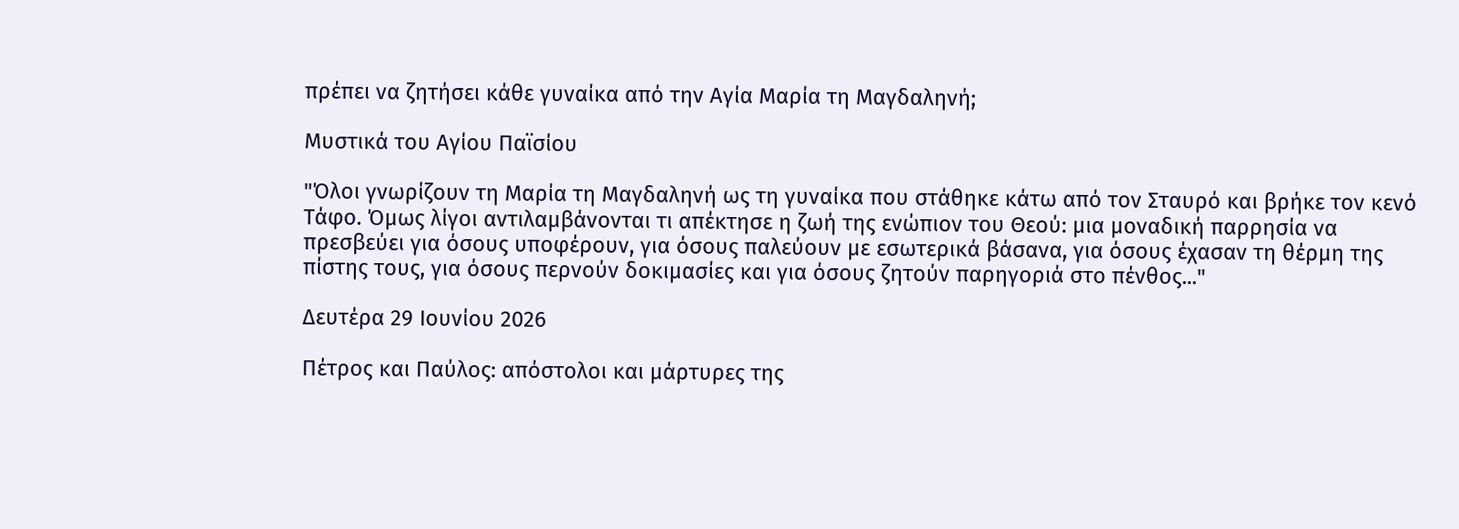πρέπει να ζητήσει κάθε γυναίκα από την Αγία Μαρία τη Μαγδαληνή;

Μυστικά του Αγίου Παϊσίου

"Όλοι γνωρίζουν τη Μαρία τη Μαγδαληνή ως τη γυναίκα που στάθηκε κάτω από τον Σταυρό και βρήκε τον κενό Τάφο. Όμως λίγοι αντιλαμβάνονται τι απέκτησε η ζωή της ενώπιον του Θεού: μια μοναδική παρρησία να πρεσβεύει για όσους υποφέρουν, για όσους παλεύουν με εσωτερικά βάσανα, για όσους έχασαν τη θέρμη της πίστης τους, για όσους περνούν δοκιμασίες και για όσους ζητούν παρηγοριά στο πένθος..."

Δευτέρα 29 Ιουνίου 2026

Πέτρος και Παύλος: απόστολοι και μάρτυρες της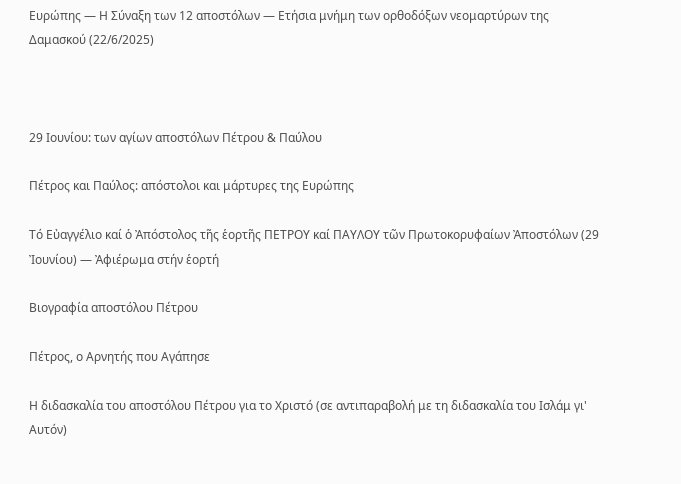Ευρώπης — Η Σύναξη των 12 αποστόλων — Ετήσια μνήμη των ορθοδόξων νεομαρτύρων της Δαμασκού (22/6/2025)



29 Ιουνίου: των αγίων αποστόλων Πέτρου & Παύλου

Πέτρος και Παύλος: απόστολοι και μάρτυρες της Ευρώπης

Τό Εὐαγγέλιο καί ὁ Ἀπόστολος τῆς ἑορτῆς ΠΕΤΡΟΥ καί ΠΑΥΛΟΥ τῶν Πρωτοκορυφαίων Ἀποστόλων (29 Ἰουνίου) — Ἀφιέρωμα στήν ἑορτή

Βιογραφία αποστόλου Πέτρου

Πέτρος, ο Αρνητής που Αγάπησε

Η διδασκαλία του αποστόλου Πέτρου για το Χριστό (σε αντιπαραβολή με τη διδασκαλία του Ισλάμ γι' Αυτόν)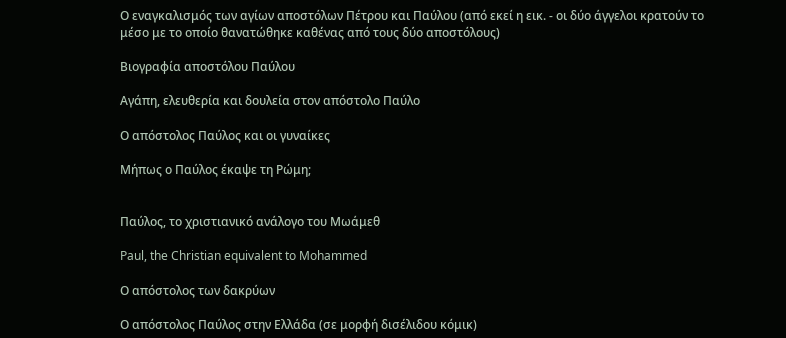Ο εναγκαλισμός των αγίων αποστόλων Πέτρου και Παύλου (από εκεί η εικ. - οι δύο άγγελοι κρατούν το μέσο με το οποίο θανατώθηκε καθένας από τους δύο αποστόλους)

Βιογραφία αποστόλου Παύλου

Αγάπη, ελευθερία και δουλεία στον απόστολο Παύλο

Ο απόστολος Παύλος και οι γυναίκες

Μήπως ο Παύλος έκαψε τη Ρώμη;


Παύλος, το χριστιανικό ανάλογο του Μωάμεθ

Paul, the Christian equivalent to Mohammed

Ο απόστολος των δακρύων

Ο απόστολος Παύλος στην Ελλάδα (σε μορφή δισέλιδου κόμικ)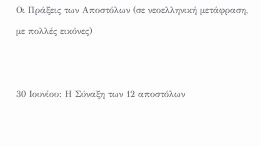Οι Πράξεις των Αποστόλων (σε νεοελληνική μετάφραση, με πολλές εικόνες)


30 Ιουνίου: Η Σύναξη των 12 αποστόλων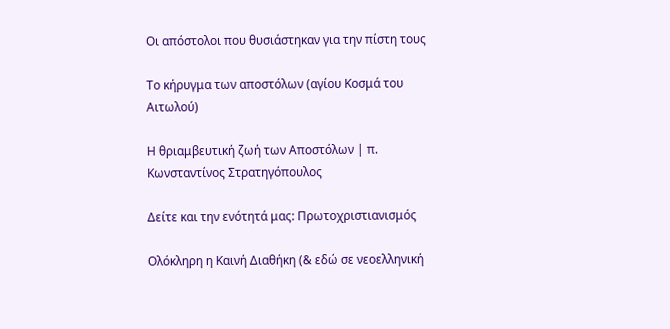Οι απόστολοι που θυσιάστηκαν για την πίστη τους

Το κήρυγμα των αποστόλων (αγίου Κοσμά του Αιτωλού)

Η θριαμβευτική ζωή των Αποστόλων | π. Κωνσταντίνος Στρατηγόπουλος

Δείτε και την ενότητά μας: Πρωτοχριστιανισμός

Ολόκληρη η Καινή Διαθήκη (& εδώ σε νεοελληνική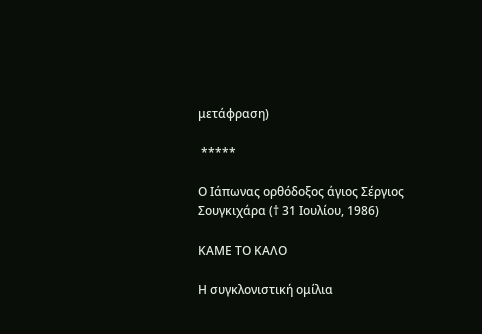μετάφραση)

 *****

Ο Ιάπωνας ορθόδοξος άγιος Σέργιος Σουγκιχάρα († 31 Ιουλίου, 1986)

ΚΑΜΕ ΤΟ ΚΑΛΟ

Η συγκλονιστική ομίλια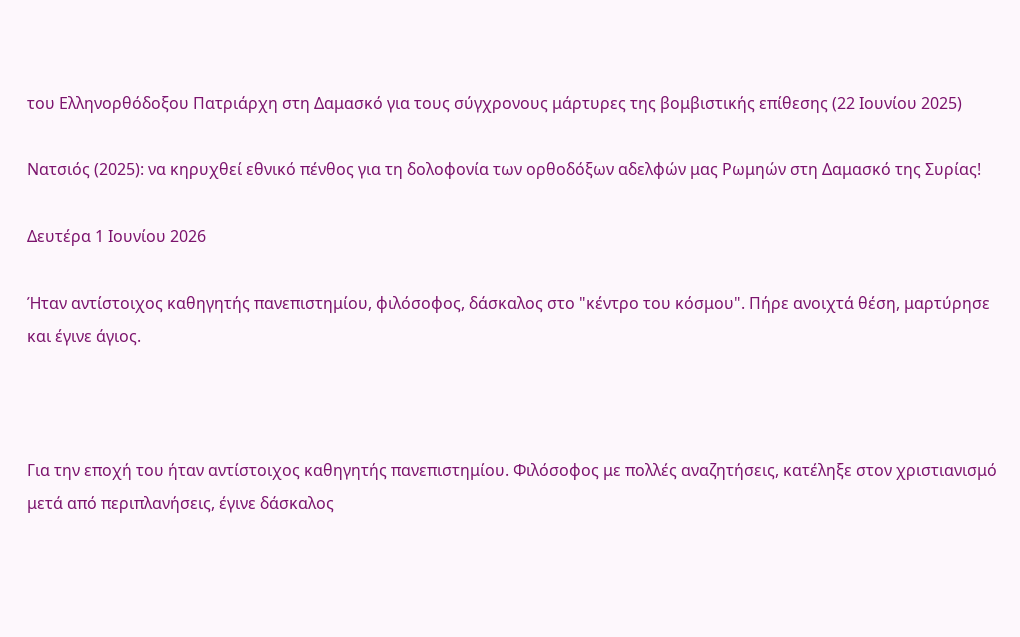του Ελληνορθόδοξου Πατριάρχη στη Δαμασκό για τους σύγχρονους μάρτυρες της βομβιστικής επίθεσης (22 Ιουνίου 2025)

Νατσιός (2025): να κηρυχθεί εθνικό πένθος για τη δολοφονία των ορθοδόξων αδελφών μας Ρωμηών στη Δαμασκό της Συρίας!

Δευτέρα 1 Ιουνίου 2026

Ήταν αντίστοιχος καθηγητής πανεπιστημίου, φιλόσοφος, δάσκαλος στο "κέντρο του κόσμου". Πήρε ανοιχτά θέση, μαρτύρησε και έγινε άγιος.



Για την εποχή του ήταν αντίστοιχος καθηγητής πανεπιστημίου. Φιλόσοφος με πολλές αναζητήσεις, κατέληξε στον χριστιανισμό μετά από περιπλανήσεις, έγινε δάσκαλος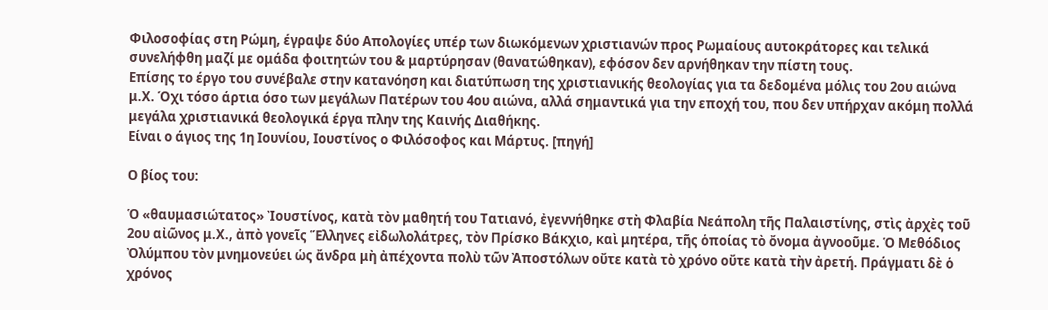Φιλοσοφίας στη Ρώμη, έγραψε δύο Απολογίες υπέρ των διωκόμενων χριστιανών προς Ρωμαίους αυτοκράτορες και τελικά συνελήφθη μαζί με ομάδα φοιτητών του & μαρτύρησαν (θανατώθηκαν), εφόσον δεν αρνήθηκαν την πίστη τους.
Επίσης το έργο του συνέβαλε στην κατανόηση και διατύπωση της χριστιανικής θεολογίας για τα δεδομένα μόλις του 2ου αιώνα μ.Χ. Όχι τόσο άρτια όσο των μεγάλων Πατέρων του 4ου αιώνα, αλλά σημαντικά για την εποχή του, που δεν υπήρχαν ακόμη πολλά μεγάλα χριστιανικά θεολογικά έργα πλην της Καινής Διαθήκης.
Είναι ο άγιος της 1η Ιουνίου, Ιουστίνος ο Φιλόσοφος και Μάρτυς. [πηγή]

Ο βίος του:

Ὁ «θαυμασιώτατος» Ἰουστίνος, κατὰ τὸν μαθητή του Τατιανό, ἐγεννήθηκε στὴ Φλαβία Νεάπολη τῆς Παλαιστίνης, στὶς ἀρχὲς τοῦ 2ου αἰῶνος μ.Χ., ἀπὸ γονεῖς Ἕλληνες εἰδωλολάτρες, τὸν Πρίσκο Βάκχιο, καὶ μητέρα, τῆς ὁποίας τὸ ὄνομα ἀγνοοῦμε. Ὁ Μεθόδιος Ὀλύμπου τὸν μνημονεύει ὡς ἄνδρα μὴ ἀπέχοντα πολὺ τῶν Ἀποστόλων οὔτε κατὰ τὸ χρόνο οὔτε κατὰ τὴν ἀρετή. Πράγματι δὲ ὁ χρόνος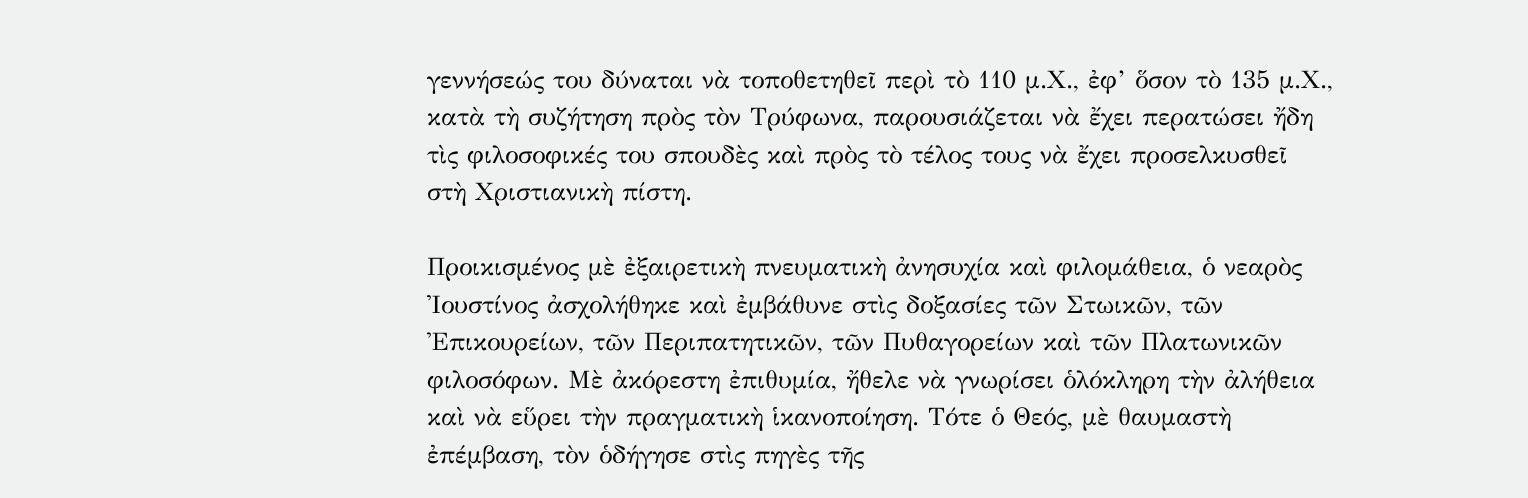γεννήσεώς του δύναται νὰ τοποθετηθεῖ περὶ τὸ 110 μ.Χ., ἐφ’ ὅσον τὸ 135 μ.Χ., κατὰ τὴ συζήτηση πρὸς τὸν Τρύφωνα, παρουσιάζεται νὰ ἔχει περατώσει ἤδη τὶς φιλοσοφικές του σπουδὲς καὶ πρὸς τὸ τέλος τους νὰ ἔχει προσελκυσθεῖ στὴ Χριστιανικὴ πίστη.

Προικισμένος μὲ ἐξαιρετικὴ πνευματικὴ ἀνησυχία καὶ φιλομάθεια, ὁ νεαρὸς Ἰουστίνος ἀσχολήθηκε καὶ ἐμβάθυνε στὶς δοξασίες τῶν Στωικῶν, τῶν Ἐπικουρείων, τῶν Περιπατητικῶν, τῶν Πυθαγορείων καὶ τῶν Πλατωνικῶν φιλοσόφων. Μὲ ἀκόρεστη ἐπιθυμία, ἤθελε νὰ γνωρίσει ὁλόκληρη τὴν ἀλήθεια καὶ νὰ εὕρει τὴν πραγματικὴ ἱκανοποίηση. Τότε ὁ Θεός, μὲ θαυμαστὴ ἐπέμβαση, τὸν ὁδήγησε στὶς πηγὲς τῆς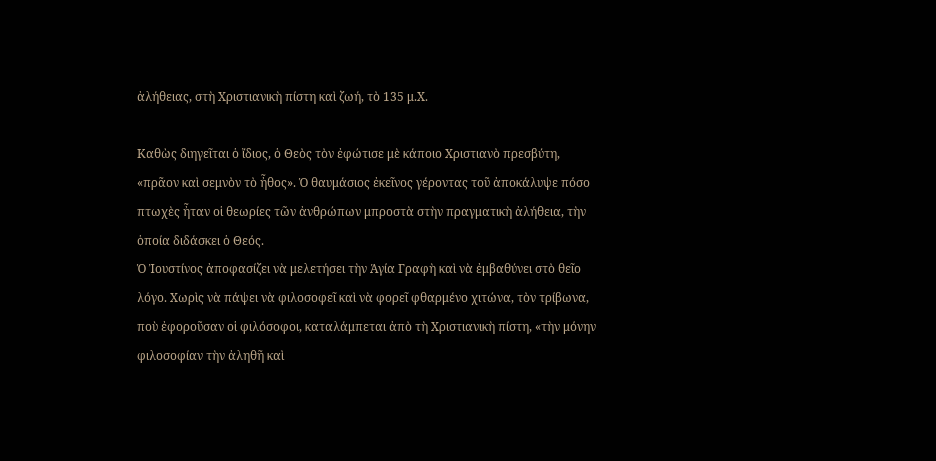ἀλήθειας, στὴ Χριστιανικὴ πίστη καὶ ζωή, τὸ 135 μ.Χ.

Καθὼς διηγεῖται ὁ ἴδιος, ὁ Θεὸς τὸν ἐφώτισε μὲ κάποιο Χριστιανὸ πρεσβύτη, «πρᾶον καὶ σεμνὸν τὸ ἦθος». Ὁ θαυμάσιος ἐκεῖνος γέροντας τοῦ ἀποκάλυψε πόσο πτωχὲς ἦταν οἱ θεωρίες τῶν ἀνθρώπων μπροστὰ στὴν πραγματικὴ ἀλήθεια, τὴν ὁποία διδάσκει ὁ Θεός.
Ὁ Ἰουστίνος ἀποφασίζει νὰ μελετήσει τὴν Ἁγία Γραφὴ καὶ νὰ ἐμβαθύνει στὸ θεῖο λόγο. Χωρὶς νὰ πάψει νὰ φιλοσοφεῖ καὶ νὰ φορεῖ φθαρμένο χιτώνα, τὸν τρίβωνα, ποὺ ἐφοροῦσαν οἱ φιλόσοφοι, καταλάμπεται ἀπὸ τὴ Χριστιανικὴ πίστη, «τὴν μόνην φιλοσοφίαν τὴν ἀληθῆ καὶ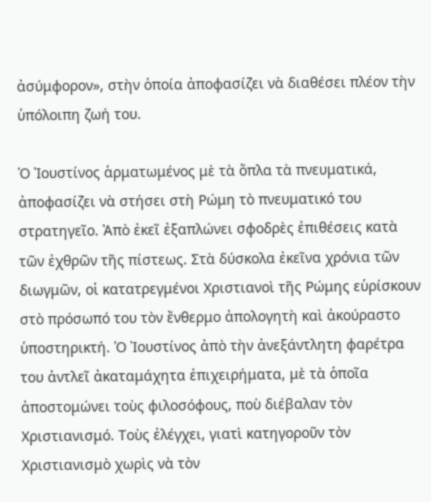ἀσύμφορον», στὴν ὁποία ἀποφασίζει νὰ διαθέσει πλέον τὴν ὑπόλοιπη ζωή του.

Ὁ Ἰουστίνος ἁρματωμένος μὲ τὰ ὅπλα τὰ πνευματικά, ἀποφασίζει νὰ στήσει στὴ Ρώμη τὸ πνευματικό του στρατηγεῖο. Ἀπὸ ἐκεῖ ἐξαπλώνει σφοδρὲς ἐπιθέσεις κατὰ τῶν ἐχθρῶν τῆς πίστεως. Στὰ δύσκολα ἐκεῖνα χρόνια τῶν διωγμῶν, οἱ κατατρεγμένοι Χριστιανοὶ τῆς Ρώμης εὑρίσκουν στὸ πρόσωπό του τὸν ἔνθερμο ἀπολογητὴ καὶ ἀκούραστο ὑποστηρικτή. Ὁ Ἰουστίνος ἀπὸ τὴν ἀνεξάντλητη φαρέτρα του ἀντλεῖ ἀκαταμάχητα ἐπιχειρήματα, μὲ τὰ ὁποῖα ἀποστομώνει τοὺς φιλοσόφους, ποὺ διέβαλαν τὸν Χριστιανισμό. Τοὺς ἐλέγχει, γιατὶ κατηγοροῦν τὸν Χριστιανισμὸ χωρὶς νὰ τὸν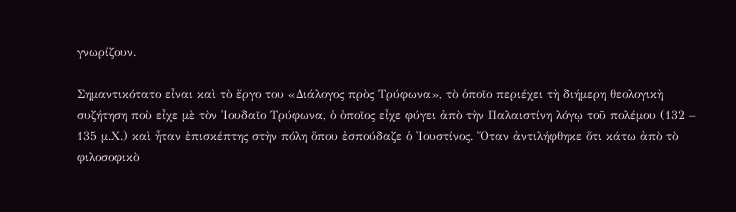γνωρίζουν.

Σημαντικότατο εἶναι καὶ τὸ ἔργο του «Διάλογος πρὸς Τρύφωνα», τὸ ὁποῖο περιέχει τὴ διήμερη θεολογικὴ συζήτηση ποὺ εἶχε μὲ τὸν Ἰουδαῖο Τρύφωνα, ὁ ὁποῖος εἶχε φύγει ἀπὸ τὴν Παλαιστίνη λόγῳ τοῦ πολέμου (132 – 135 μ.Χ.) καὶ ἦταν ἐπισκέπτης στὴν πόλη ὅπου ἐσπούδαζε ὁ Ἰουστίνος. Ὅταν ἀντιλήφθηκε ὅτι κάτω ἀπὸ τὸ φιλοσοφικὸ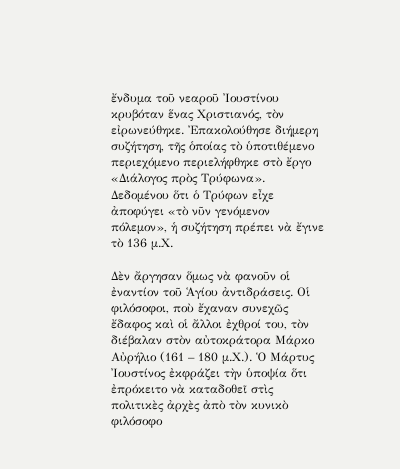ἔνδυμα τοῦ νεαροῦ Ἰουστίνου κρυβόταν ἕνας Χριστιανός, τὸν εἰρωνεύθηκε. Ἐπακολούθησε διήμερη συζήτηση, τῆς ὁποίας τὸ ὑποτιθέμενο περιεχόμενο περιελήφθηκε στὸ ἔργο «Διάλογος πρὸς Τρύφωνα». Δεδομένου ὅτι ὁ Τρύφων εἶχε ἀποφύγει «τὸ νῦν γενόμενον πόλεμον», ἡ συζήτηση πρέπει νὰ ἔγινε τὸ 136 μ.Χ.

Δὲν ἄργησαν ὅμως νὰ φανοῦν οἱ ἐναντίον τοῦ Ἁγίου ἀντιδράσεις. Οἱ φιλόσοφοι, ποὺ ἔχαναν συνεχῶς ἔδαφος καὶ οἱ ἄλλοι ἐχθροί του, τὸν διέβαλαν στὸν αὐτοκράτορα Μάρκο Αὐρήλιο (161 – 180 μ.Χ.). Ὁ Μάρτυς Ἰουστίνος ἐκφράζει τὴν ὑποψία ὅτι ἐπρόκειτο νὰ καταδοθεῖ στὶς πολιτικὲς ἀρχὲς ἀπὸ τὸν κυνικὸ φιλόσοφο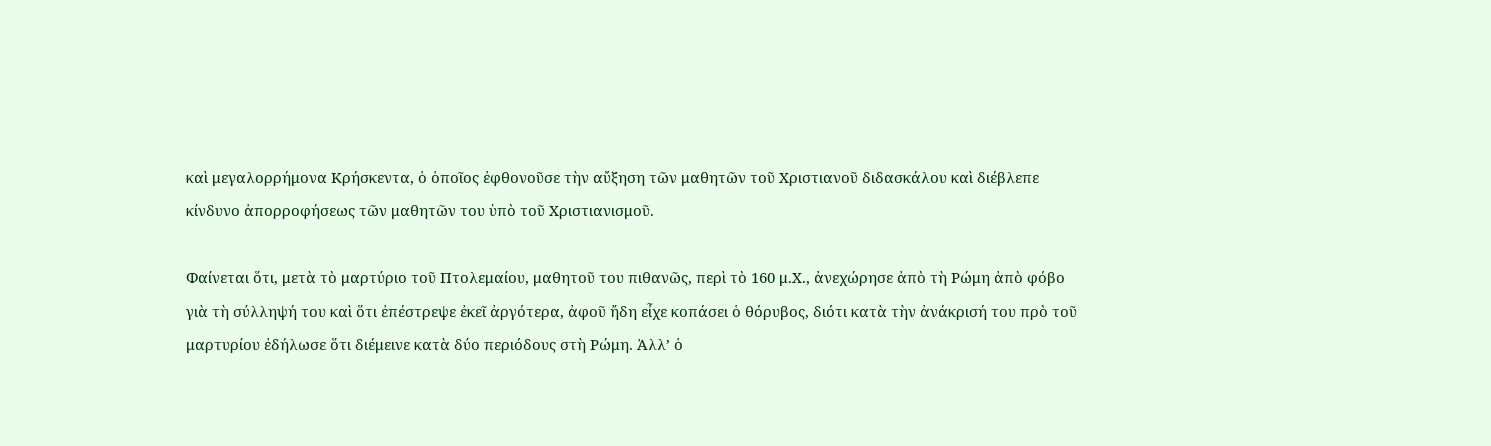καὶ μεγαλορρήμονα Κρήσκεντα, ὁ ὁποῖος ἐφθονοῦσε τὴν αὔξηση τῶν μαθητῶν τοῦ Χριστιανοῦ διδασκάλου καὶ διέβλεπε κίνδυνο ἀπορροφήσεως τῶν μαθητῶν του ὑπὸ τοῦ Χριστιανισμοῦ.

Φαίνεται ὅτι, μετὰ τὸ μαρτύριο τοῦ Πτολεμαίου, μαθητοῦ του πιθανῶς, περὶ τὸ 160 μ.Χ., ἀνεχώρησε ἀπὸ τὴ Ρώμη ἀπὸ φόβο γιὰ τὴ σύλληψή του καὶ ὅτι ἐπέστρεψε ἐκεῖ ἀργότερα, ἀφοῦ ἤδη εἶχε κοπάσει ὁ θόρυβος, διότι κατὰ τὴν ἀνάκρισή του πρὸ τοῦ μαρτυρίου ἐδήλωσε ὅτι διέμεινε κατὰ δύο περιόδους στὴ Ρώμη. Ἀλλ’ ὁ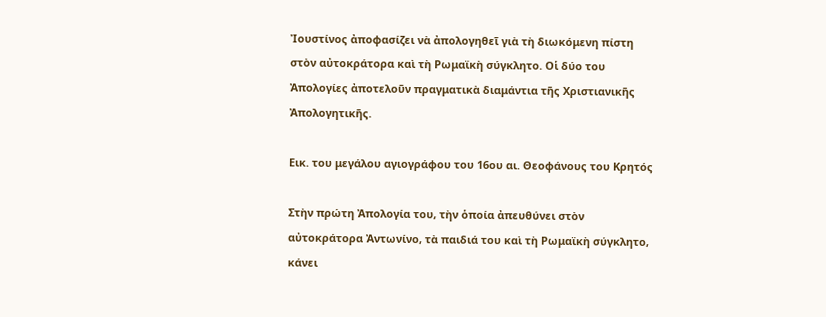Ἰουστίνος ἀποφασίζει νὰ ἀπολογηθεῖ γιὰ τὴ διωκόμενη πίστη στὸν αὐτοκράτορα καὶ τὴ Ρωμαϊκὴ σύγκλητο. Οἱ δύο του Ἀπολογίες ἀποτελοῦν πραγματικὰ διαμάντια τῆς Χριστιανικῆς Ἀπολογητικῆς.

Εικ. του μεγάλου αγιογράφου του 16ου αι. Θεοφάνους του Κρητός

Στὴν πρώτη Ἀπολογία του, τὴν ὁποία ἀπευθύνει στὸν αὐτοκράτορα Ἀντωνίνο, τὰ παιδιά του καὶ τὴ Ρωμαϊκὴ σύγκλητο, κάνει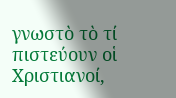γνωστὸ τὸ τί πιστεύουν οἱ Χριστιανοί,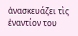ἀνασκευάζει τὶς ἐναντίον του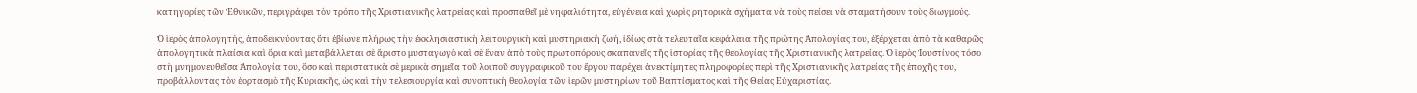κατηγορίες τῶν Ἐθνικῶν, περιγράφει τὸν τρόπο τῆς Χριστιανικῆς λατρείας καὶ προσπαθεῖ μὲ νηφαλιότητα, εὐγένεια καὶ χωρὶς ρητορικὰ σχήματα νὰ τοὺς πείσει νὰ σταματήσουν τοὺς διωγμούς.

Ὁ ἱερὸς ἀπολογητής, ἀποδεικνύοντας ὅτι ἐβίωνε πλήρως τὴν ἐκκλησιαστικὴ λειτουργικὴ καὶ μυστηριακὴ ζωή, ἰδίως στὰ τελευταῖα κεφάλαια τῆς πρώτης Ἀπολογίας του, ἐξέρχεται ἀπὸ τὰ καθαρῶς ἀπολογητικὰ πλαίσια καὶ ὅρια καὶ μεταβάλλεται σὲ ἄριστο μυσταγωγὸ καὶ σὲ ἕναν ἀπὸ τοὺς πρωτοπόρους σκαπανεῖς τῆς ἱστορίας τῆς θεολογίας τῆς Χριστιανικῆς λατρείας. Ὁ ἱερὸς Ἰουστίνος τόσο στὴ μνημονευθεῖσα Ἀπολογία του, ὅσο καὶ περιστατικὰ σὲ μερικὰ σημεῖα τοῦ λοιποῦ συγγραφικοῦ του ἔργου παρέχει ἀνεκτίμητες πληροφορίες περὶ τῆς Χριστιανικῆς λατρείας τῆς ἐποχῆς του, προβάλλοντας τὸν ἑορτασμὸ τῆς Κυριακῆς, ὡς καὶ τὴν τελεσιουργία καὶ συνοπτικὴ θεολογία τῶν ἱερῶν μυστηρίων τοῦ Βαπτίσματος καὶ τῆς Θείας Εὐχαριστίας.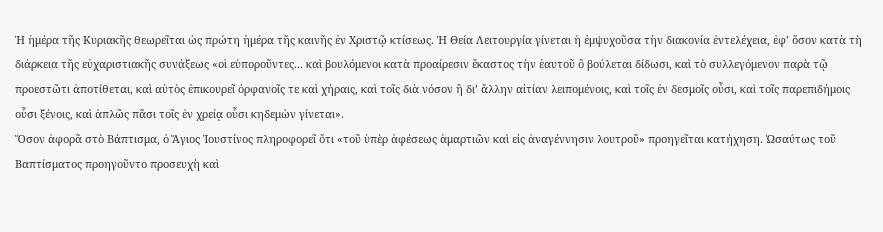Ἡ ἡμέρα τῆς Κυριακῆς θεωρεῖται ὡς πρώτη ἡμέρα τῆς καινῆς ἐν Χριστῷ κτίσεως. Ἡ Θεία Λειτουργία γίνεται ἡ ἐμψυχοῦσα τὴν διακονία ἐντελέχεια, ἐφ’ ὅσον κατὰ τὴ διάρκεια τῆς εὐχαριστιακῆς συνάξεως «οἱ εὐποροῦντες... καὶ βουλόμενοι κατὰ προαίρεσιν ἕκαστος τὴν ἑαυτοῦ ὃ βούλεται δίδωσι, καὶ τὸ συλλεγόμενον παρὰ τῷ προεστῶτι ἀποτίθεται, καὶ αὐτὸς ἐπικουρεῖ ὀρφανοῖς τε καὶ χήραις, καὶ τοῖς διὰ νόσον ἢ δι’ ἄλλην αἰτίαν λειπομένοις, καὶ τοῖς ἐν δεσμοῖς οὖσι, καὶ τοῖς παρεπιδήμοις οὖσι ξένοις, καὶ ἁπλῶς πᾶσι τοῖς ἐν χρείᾳ οὖσι κηδεμὼν γίνεται».
Ὅσον ἀφορᾶ στὸ Βάπτισμα, ὁ Ἅγιος Ἰουστίνος πληροφορεῖ ὅτι «τοῦ ὑπὲρ ἀφέσεως ἁμαρτιῶν καὶ εἰς ἀναγέννησιν λουτροῦ» προηγεῖται κατήχηση. Ὡσαύτως τοῦ Βαπτίσματος προηγοῦντο προσευχὴ καὶ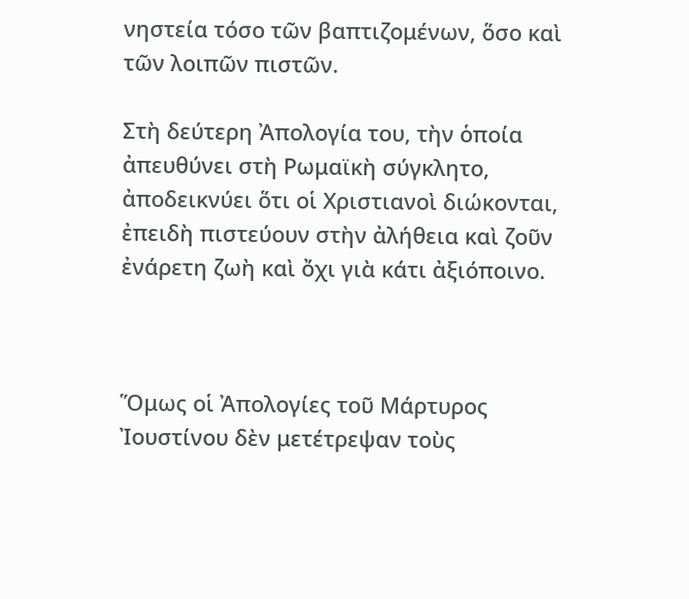νηστεία τόσο τῶν βαπτιζομένων, ὅσο καὶ τῶν λοιπῶν πιστῶν.

Στὴ δεύτερη Ἀπολογία του, τὴν ὁποία ἀπευθύνει στὴ Ρωμαϊκὴ σύγκλητο, ἀποδεικνύει ὅτι οἱ Χριστιανοὶ διώκονται, ἐπειδὴ πιστεύουν στὴν ἀλήθεια καὶ ζοῦν ἐνάρετη ζωὴ καὶ ὄχι γιὰ κάτι ἀξιόποινο.



Ὅμως οἱ Ἀπολογίες τοῦ Μάρτυρος Ἰουστίνου δὲν μετέτρεψαν τοὺς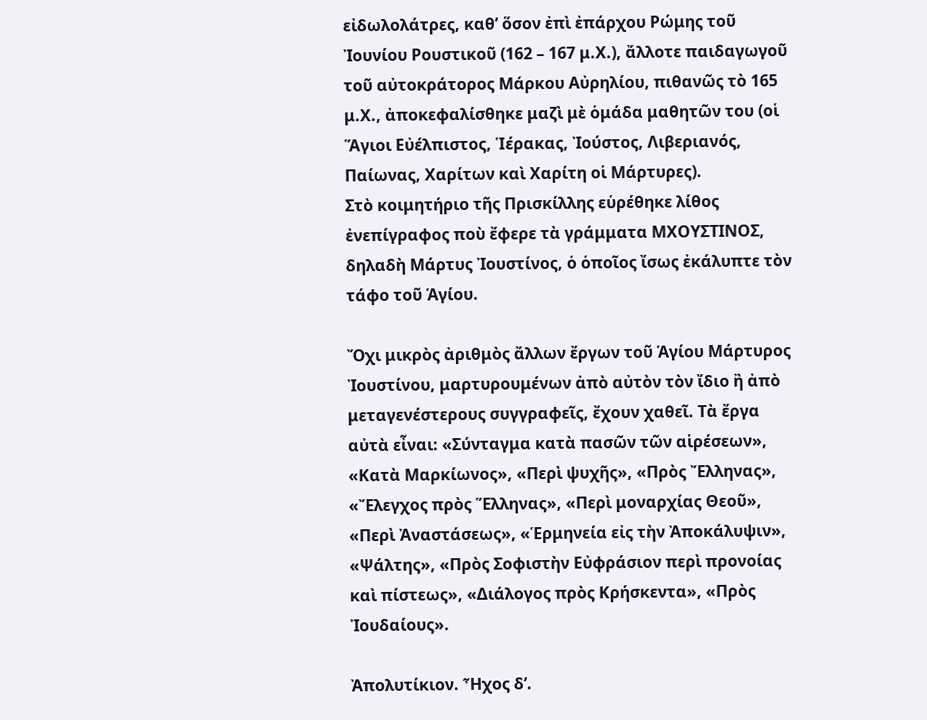εἰδωλολάτρες, καθ’ ὅσον ἐπὶ ἐπάρχου Ρώμης τοῦ Ἰουνίου Ρουστικοῦ (162 – 167 μ.Χ.), ἄλλοτε παιδαγωγοῦ τοῦ αὐτοκράτορος Μάρκου Αὐρηλίου, πιθανῶς τὸ 165 μ.Χ., ἀποκεφαλίσθηκε μαζὶ μὲ ὁμάδα μαθητῶν του (οἱ Ἅγιοι Εὐέλπιστος, Ἱέρακας, Ἰούστος, Λιβεριανός, Παίωνας, Χαρίτων καὶ Χαρίτη οἱ Μάρτυρες).
Στὸ κοιμητήριο τῆς Πρισκίλλης εὑρέθηκε λίθος ἐνεπίγραφος ποὺ ἔφερε τὰ γράμματα ΜΧΟΥΣΤΙΝΟΣ, δηλαδὴ Μάρτυς Ἰουστίνος, ὁ ὁποῖος ἴσως ἐκάλυπτε τὸν τάφο τοῦ Ἁγίου.

Ὄχι μικρὸς ἀριθμὸς ἄλλων ἔργων τοῦ Ἁγίου Μάρτυρος Ἰουστίνου, μαρτυρουμένων ἀπὸ αὐτὸν τὸν ἴδιο ἢ ἀπὸ μεταγενέστερους συγγραφεῖς, ἔχουν χαθεῖ. Τὰ ἔργα αὐτὰ εἶναι: «Σύνταγμα κατὰ πασῶν τῶν αἱρέσεων», «Κατὰ Μαρκίωνος», «Περὶ ψυχῆς», «Πρὸς Ἔλληνας», «Ἔλεγχος πρὸς Ἕλληνας», «Περὶ μοναρχίας Θεοῦ», «Περὶ Ἀναστάσεως», «Ἑρμηνεία εἰς τὴν Ἀποκάλυψιν», «Ψάλτης», «Πρὸς Σοφιστὴν Εὐφράσιον περὶ προνοίας καὶ πίστεως», «Διάλογος πρὸς Κρήσκεντα», «Πρὸς Ἰουδαίους».

Ἀπολυτίκιον. Ἦχος δ’.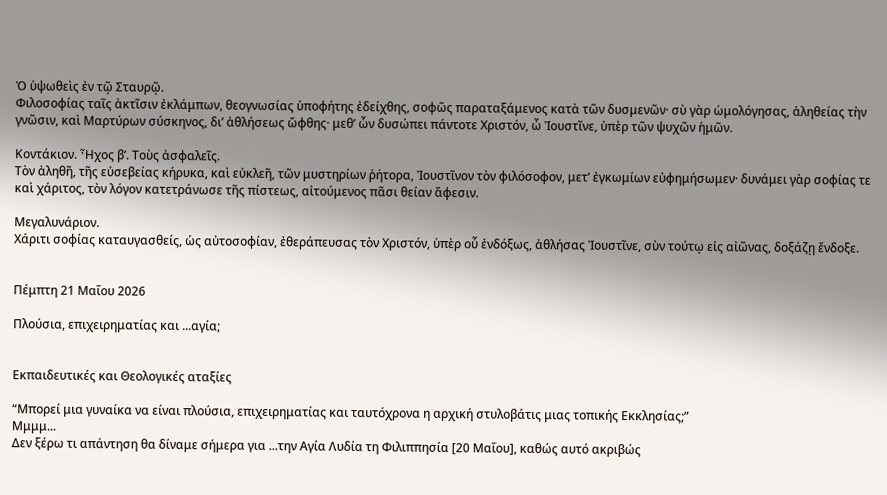Ὁ ὑψωθεὶς ἐν τῷ Σταυρῷ.
Φιλοσοφίας ταῖς ἀκτῖσιν ἐκλάμπων, θεογνωσίας ὑποφήτης ἐδείχθης, σοφῶς παραταξάμενος κατὰ τῶν δυσμενῶν· σὺ γὰρ ὡμολόγησας, ἀληθείας τὴν γνῶσιν, καὶ Μαρτύρων σύσκηνος, δι’ ἀθλήσεως ὤφθης· μεθ’ ὧν δυσώπει πάντοτε Χριστόν, ὦ Ἰουστῖνε, ὑπὲρ τῶν ψυχῶν ἡμῶν.

Κοντάκιον. Ἦχος β’. Τοὺς ἀσφαλεῖς.
Τὸν ἀληθῆ, τῆς εὐσεβείας κήρυκα, καὶ εὐκλεῆ, τῶν μυστηρίων ῥήτορα, Ἰουστῖνον τὸν φιλόσοφον, μετ’ ἐγκωμίων εὐφημήσωμεν· δυνάμει γὰρ σοφίας τε καὶ χάριτος, τὸν λόγον κατετράνωσε τῆς πίστεως, αἰτούμενος πᾶσι θείαν ἄφεσιν.

Μεγαλυνάριον.
Χάριτι σοφίας καταυγασθείς, ὡς αὐτοσοφίαν, ἐθεράπευσας τὸν Χριστόν, ὑπὲρ οὗ ἐνδόξως, ἀθλήσας Ἰουστῖνε, σὺν τούτῳ εἰς αἰῶνας, δοξάζῃ ἔνδοξε.


Πέμπτη 21 Μαΐου 2026

Πλούσια, επιχειρηματίας και ...αγία;


Εκπαιδευτικές και Θεολογικές αταξίες

“Μπορεί μια γυναίκα να είναι πλούσια, επιχειρηματίας και ταυτόχρονα η αρχική στυλοβάτις μιας τοπικής Εκκλησίας;”
Μμμμ...
Δεν ξέρω τι απάντηση θα δίναμε σήμερα για ...την Αγία Λυδία τη Φιλιππησία [20 Μαΐου], καθώς αυτό ακριβώς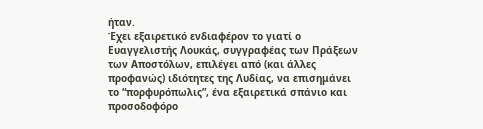ήταν.
Έχει εξαιρετικό ενδιαφέρον το γιατί ο Ευαγγελιστής Λουκάς, συγγραφέας των Πράξεων των Αποστόλων, επιλέγει από (και άλλες προφανώς) ιδιότητες της Λυδίας, να επισημάνει το “πορφυρόπωλις”, ένα εξαιρετικά σπάνιο και προσοδοφόρο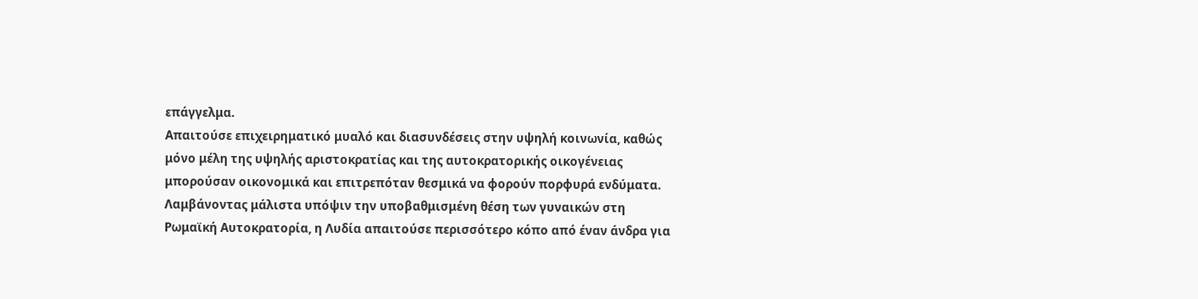επάγγελμα.
Απαιτούσε επιχειρηματικό μυαλό και διασυνδέσεις στην υψηλή κοινωνία, καθώς μόνο μέλη της υψηλής αριστοκρατίας και της αυτοκρατορικής οικογένειας μπορούσαν οικονομικά και επιτρεπόταν θεσμικά να φορούν πορφυρά ενδύματα. Λαμβάνοντας μάλιστα υπόψιν την υποβαθμισμένη θέση των γυναικών στη Ρωμαϊκή Αυτοκρατορία, η Λυδία απαιτούσε περισσότερο κόπο από έναν άνδρα για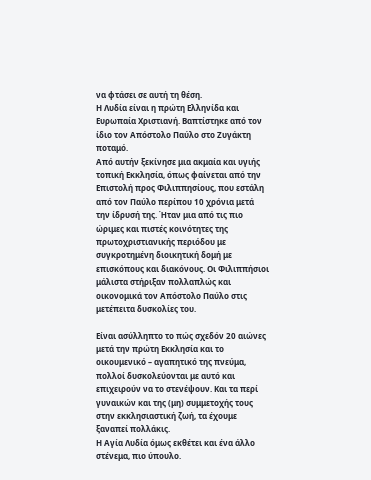να φτάσει σε αυτή τη θέση.
Η Λυδία είναι η πρώτη Ελληνίδα και Ευρωπαία Χριστιανή. Βαπτίστηκε από τον ίδιο τον Απόστολο Παύλο στο Ζυγάκτη ποταμό.
Από αυτήν ξεκίνησε μια ακμαία και υγιής τοπική Εκκλησία, όπως φαίνεται από την Επιστολή προς Φιλιππησίους, που εστάλη από τον Παύλο περίπου 10 χρόνια μετά την ίδρυσή της. Ήταν μια από τις πιο ώριμες και πιστές κοινότητες της πρωτοχριστιανικής περιόδου με συγκροτημένη διοικητική δομή με επισκόπους και διακόνους. Οι Φιλιππήσιοι μάλιστα στήριξαν πολλαπλώς και οικονομικά τον Απόστολο Παύλο στις μετέπειτα δυσκολίες του.

Είναι ασύλληπτο το πώς σχεδόν 20 αιώνες μετά την πρώτη Εκκλησία και το οικουμενικό – αγαπητικό της πνεύμα, πολλοί δυσκολεύονται με αυτό και επιχειρούν να το στενέψουν. Και τα περί γυναικών και της (μη) συμμετοχής τους στην εκκλησιαστική ζωή, τα έχουμε ξαναπεί πολλάκις.
Η Αγία Λυδία όμως εκθέτει και ένα άλλο στένεμα, πιο ύπουλο.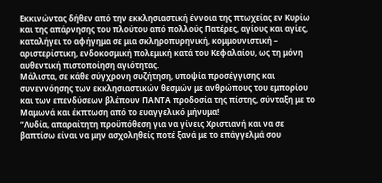Εκκινώντας δήθεν από την εκκλησιαστική έννοια της πτωχείας εν Κυρίω και της απάρνησης του πλούτου από πολλούς Πατέρες, αγίους και αγίες, καταλήγει το αφήγημα σε μια σκληροπυρηνική, κομμουνιστική – αριστερίστικη, ενδοκοσμική πολεμική κατά του Κεφαλαίου, ως τη μόνη αυθεντική πιστοποίηση αγιότητας.
Μάλιστα, σε κάθε σύγχρονη συζήτηση, υποψία προσέγγισης και συνεννόησης των εκκλησιαστικών θεσμών με ανθρώπους του εμπορίου και των επενδύσεων βλέπουν ΠΑΝΤΑ προδοσία της πίστης, σύνταξη με το Μαμωνά και έκπτωση από το ευαγγελικό μήνυμα!
“Λυδία, απαραίτητη προϋπόθεση για να γίνεις Χριστιανή και να σε βαπτίσω είναι να μην ασχοληθείς ποτέ ξανά με το επάγγελμά σου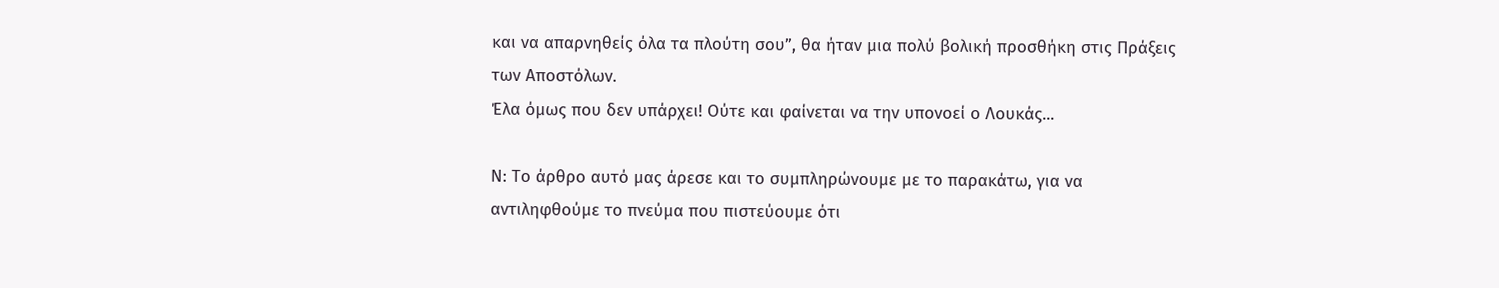και να απαρνηθείς όλα τα πλούτη σου”, θα ήταν μια πολύ βολική προσθήκη στις Πράξεις των Αποστόλων.
Έλα όμως που δεν υπάρχει! Ούτε και φαίνεται να την υπονοεί ο Λουκάς...

Ν: Το άρθρο αυτό μας άρεσε και το συμπληρώνουμε με το παρακάτω, για να αντιληφθούμε το πνεύμα που πιστεύουμε ότι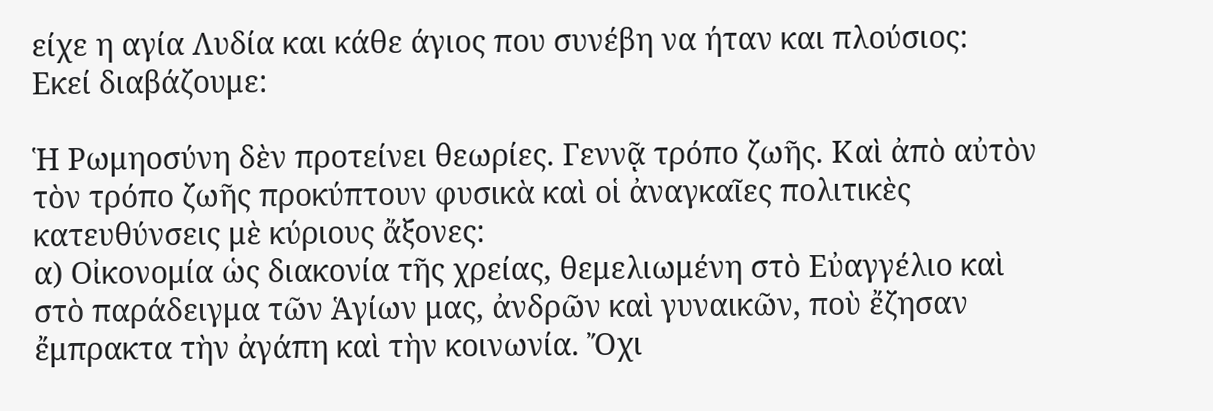είχε η αγία Λυδία και κάθε άγιος που συνέβη να ήταν και πλούσιος:
Εκεί διαβάζουμε:

Ἡ Ρωμηοσύνη δὲν προτείνει θεωρίες. Γεννᾷ τρόπο ζωῆς. Καὶ ἀπὸ αὐτὸν τὸν τρόπο ζωῆς προκύπτουν φυσικὰ καὶ οἱ ἀναγκαῖες πολιτικὲς κατευθύνσεις μὲ κύριους ἄξονες:
α) Οἰκονομία ὡς διακονία τῆς χρείας, θεμελιωμένη στὸ Εὐαγγέλιο καὶ στὸ παράδειγμα τῶν Ἁγίων μας, ἀνδρῶν καὶ γυναικῶν, ποὺ ἔζησαν ἔμπρακτα τὴν ἀγάπη καὶ τὴν κοινωνία. Ὄχι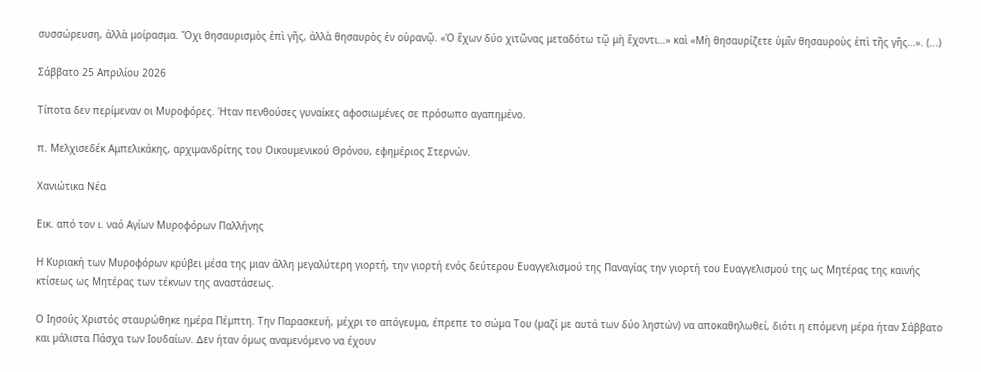συσσώρευση, ἀλλὰ μοίρασμα. Ὄχι θησαυρισμὸς ἐπὶ γῆς, ἀλλὰ θησαυρὸς ἐν οὐρανῷ. «Ὁ ἔχων δύο χιτῶνας μεταδότω τῷ μὴ ἔχοντι…» καὶ «Μὴ θησαυρίζετε ὑμῖν θησαυροὺς ἐπὶ τῆς γῆς…». (...)

Σάββατο 25 Απριλίου 2026

Τίποτα δεν περίµεναν οι Μυροφόρες. Ήταν πενθούσες γυναίκες αφοσιωµένες σε πρόσωπο αγαπηµένο.

π. Μελχισεδέκ Αμπελικάκης, αρχιµανδρίτης του Οικουµενικού Θρόνου, εφηµέριος Στερνών.

Χανιώτικα Νέα

Εικ. από τον ι. ναό Αγίων Μυροφόρων Παλλήνης

Η Κυριακή των Μυροφόρων κρύβει µέσα της µιαν άλλη µεγαλύτερη γιορτή, την γιορτή ενός δεύτερου Ευαγγελισµού της Παναγίας την γιορτή του Ευαγγελισµού της ως Μητέρας της καινής κτίσεως ως Μητέρας των τέκνων της αναστάσεως.

Ο Ιησούς Χριστός σταυρώθηκε ηµέρα Πέµπτη. Την Παρασκευή, µέχρι το απόγευµα, έπρεπε το σώµα Του (µαζί µε αυτά των δύο ληστών) να αποκαθηλωθεί, διότι η επόµενη µέρα ήταν Σάββατο και µάλιστα Πάσχα των Ιουδαίων. ∆εν ήταν όµως αναµενόµενο να έχουν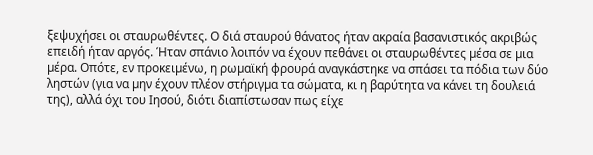ξεψυχήσει οι σταυρωθέντες. Ο διά σταυρού θάνατος ήταν ακραία βασανιστικός ακριβώς επειδή ήταν αργός. Ήταν σπάνιο λοιπόν να έχουν πεθάνει οι σταυρωθέντες µέσα σε µια µέρα. Οπότε, εν προκειµένω, η ρωµαϊκή φρουρά αναγκάστηκε να σπάσει τα πόδια των δύο ληστών (για να µην έχουν πλέον στήριγµα τα σώµατα, κι η βαρύτητα να κάνει τη δουλειά της), αλλά όχι του Ιησού, διότι διαπίστωσαν πως είχε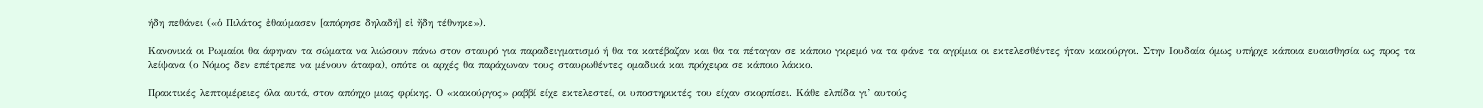ήδη πεθάνει («ὁ Πιλάτος ἐθαύµασεν [απόρησε δηλαδή] εἰ ἤδη τέθνηκε»).

Κανονικά οι Ρωµαίοι θα άφηναν τα σώµατα να λιώσουν πάνω στον σταυρό για παραδειγµατισµό ή θα τα κατέβαζαν και θα τα πέταγαν σε κάποιο γκρεµό να τα φάνε τα αγρίµια οι εκτελεσθέντες ήταν κακούργοι. Στην Ιουδαία όµως υπήρχε κάποια ευαισθησία ως προς τα λείψανα (ο Νόµος δεν επέτρεπε να µένουν άταφα), οπότε οι αρχές θα παράχωναν τους σταυρωθέντες οµαδικά και πρόχειρα σε κάποιο λάκκο.

Πρακτικές λεπτοµέρειες όλα αυτά, στον απόηχο µιας φρίκης. Ο «κακούργος» ραββί είχε εκτελεστεί, οι υποστηρικτές του είχαν σκορπίσει. Κάθε ελπίδα γι’ αυτούς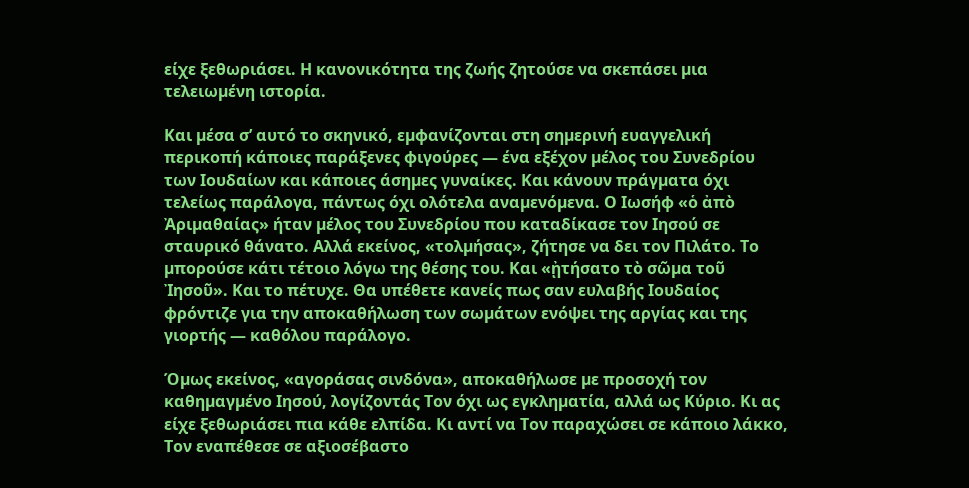είχε ξεθωριάσει. Η κανονικότητα της ζωής ζητούσε να σκεπάσει µια τελειωµένη ιστορία.

Και µέσα σ’ αυτό το σκηνικό, εµφανίζονται στη σηµερινή ευαγγελική περικοπή κάποιες παράξενες φιγούρες — ένα εξέχον µέλος του Συνεδρίου των Ιουδαίων και κάποιες άσηµες γυναίκες. Και κάνουν πράγµατα όχι τελείως παράλογα, πάντως όχι ολότελα αναµενόµενα. Ο Ιωσήφ «ὁ ἀπὸ Ἀριµαθαίας» ήταν µέλος του Συνεδρίου που καταδίκασε τον Ιησού σε σταυρικό θάνατο. Αλλά εκείνος, «τολµήσας», ζήτησε να δει τον Πιλάτο. Το µπορούσε κάτι τέτοιο λόγω της θέσης του. Και «ᾐτήσατο τὸ σῶµα τοῦ Ἰησοῦ». Και το πέτυχε. Θα υπέθετε κανείς πως σαν ευλαβής Ιουδαίος φρόντιζε για την αποκαθήλωση των σωµάτων ενόψει της αργίας και της γιορτής — καθόλου παράλογο.

Όµως εκείνος, «αγοράσας σινδόνα», αποκαθήλωσε µε προσοχή τον καθηµαγµένο Ιησού, λογίζοντάς Τον όχι ως εγκληµατία, αλλά ως Κύριο. Κι ας είχε ξεθωριάσει πια κάθε ελπίδα. Κι αντί να Τον παραχώσει σε κάποιο λάκκο, Τον εναπέθεσε σε αξιοσέβαστο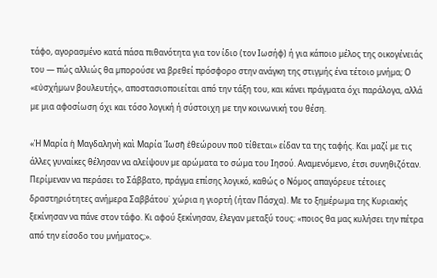τάφο, αγορασµένο κατά πάσα πιθανότητα για τον ίδιο (τον Ιωσήφ) ή για κάποιο µέλος της οικογένειάς του — πώς αλλιώς θα µπορούσε να βρεθεί πρόσφορο στην ανάγκη της στιγµής ένα τέτοιο µνήµα; Ο «εὐσχήµων βουλευτής», αποστασιοποιείται από την τάξη του, και κάνει πράγµατα όχι παράλογα, αλλά µε µια αφοσίωση όχι και τόσο λογική ή σύστοιχη µε την κοινωνική του θέση.

«Ἡ Μαρία ἡ Μαγδαληνὴ καὶ Μαρία Ἰωσῆ ἐθεώρουν ποῦ τίθεται» είδαν τα της ταφής. Και µαζί µε τις άλλες γυναίκες θέλησαν να αλείψουν µε αρώµατα το σώµα του Ιησού. Αναµενόµενο, έτσι συνηθιζόταν. Περίµεναν να περάσει το Σάββατο, πράγµα επίσης λογικό, καθώς ο Νόµος απαγόρευε τέτοιες δραστηριότητες ανήµερα Σαββάτου˙ χώρια η γιορτή (ήταν Πάσχα). Με το ξηµέρωµα της Κυριακής ξεκίνησαν να πάνε στον τάφο. Κι αφού ξεκίνησαν, έλεγαν µεταξύ τους: «ποιος θα µας κυλήσει την πέτρα από την είσοδο του µνήµατος;».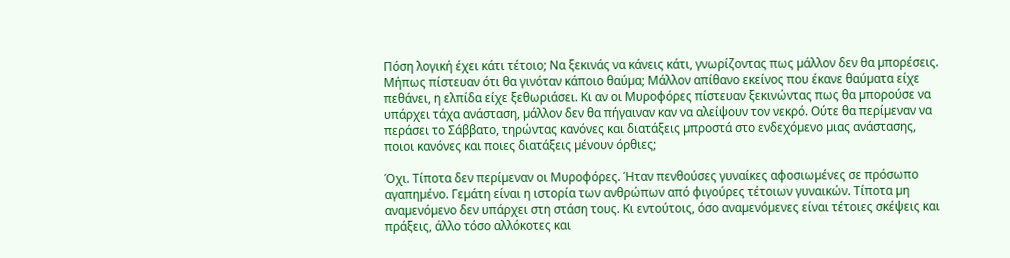Πόση λογική έχει κάτι τέτοιο; Να ξεκινάς να κάνεις κάτι, γνωρίζοντας πως µάλλον δεν θα µπορέσεις. Μήπως πίστευαν ότι θα γινόταν κάποιο θαύµα; Μάλλον απίθανο εκείνος που έκανε θαύµατα είχε πεθάνει, η ελπίδα είχε ξεθωριάσει. Κι αν οι Μυροφόρες πίστευαν ξεκινώντας πως θα µπορούσε να υπάρχει τάχα ανάσταση, µάλλον δεν θα πήγαιναν καν να αλείψουν τον νεκρό. Ούτε θα περίµεναν να περάσει το Σάββατο, τηρώντας κανόνες και διατάξεις µπροστά στο ενδεχόµενο µιας ανάστασης, ποιοι κανόνες και ποιες διατάξεις µένουν όρθιες;

Όχι. Τίποτα δεν περίµεναν οι Μυροφόρες. Ήταν πενθούσες γυναίκες αφοσιωµένες σε πρόσωπο αγαπηµένο. Γεµάτη είναι η ιστορία των ανθρώπων από φιγούρες τέτοιων γυναικών. Τίποτα µη αναµενόµενο δεν υπάρχει στη στάση τους. Κι εντούτοις, όσο αναµενόµενες είναι τέτοιες σκέψεις και πράξεις, άλλο τόσο αλλόκοτες και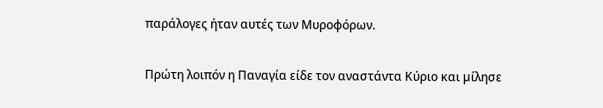παράλογες ήταν αυτές των Μυροφόρων.

Πρώτη λοιπόν η Παναγία είδε τον αναστάντα Κύριο και µίλησε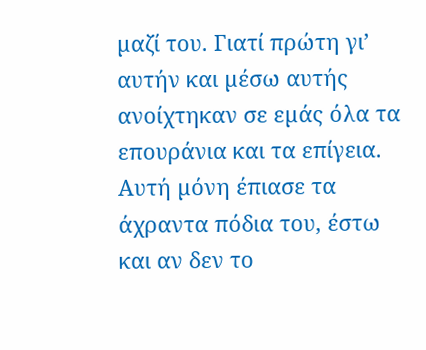µαζί του. Γιατί πρώτη γι’ αυτήν και µέσω αυτής ανοίχτηκαν σε εµάς όλα τα επουράνια και τα επίγεια. Αυτή µόνη έπιασε τα άχραντα πόδια του, έστω και αν δεν το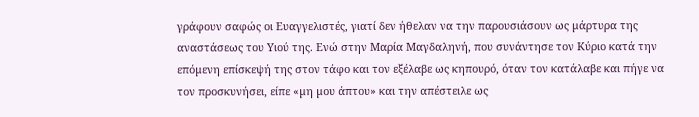γράφουν σαφώς οι Ευαγγελιστές, γιατί δεν ήθελαν να την παρουσιάσουν ως µάρτυρα της αναστάσεως του Υιού της. Ενώ στην Μαρία Μαγδαληνή, που συνάντησε τον Κύριο κατά την επόµενη επίσκεψή της στον τάφο και τον εξέλαβε ως κηπουρό, όταν τον κατάλαβε και πήγε να τον προσκυνήσει, είπε «µη µου άπτου» και την απέστειλε ως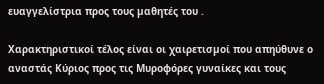ευαγγελίστρια προς τους µαθητές του .

Χαρακτηριστικοί τέλος είναι οι χαιρετισµοί που απηύθυνε ο αναστάς Κύριος προς τις Μυροφόρες γυναίκες και τους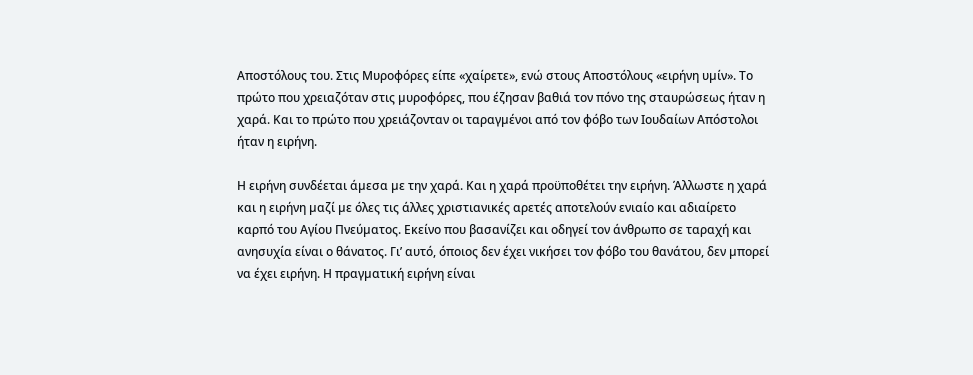Αποστόλους του. Στις Μυροφόρες είπε «χαίρετε», ενώ στους Αποστόλους «ειρήνη υµίν». Το πρώτο που χρειαζόταν στις µυροφόρες, που έζησαν βαθιά τον πόνο της σταυρώσεως ήταν η χαρά. Και το πρώτο που χρειάζονταν οι ταραγµένοι από τον φόβο των Ιουδαίων Απόστολοι ήταν η ειρήνη.

Η ειρήνη συνδέεται άµεσα µε την χαρά. Και η χαρά προϋποθέτει την ειρήνη. Άλλωστε η χαρά και η ειρήνη µαζί µε όλες τις άλλες χριστιανικές αρετές αποτελούν ενιαίο και αδιαίρετο καρπό του Αγίου Πνεύµατος. Εκείνο που βασανίζει και οδηγεί τον άνθρωπο σε ταραχή και ανησυχία είναι ο θάνατος. Γι’ αυτό, όποιος δεν έχει νικήσει τον φόβο του θανάτου, δεν µπορεί να έχει ειρήνη. Η πραγµατική ειρήνη είναι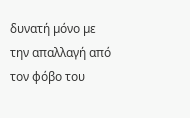δυνατή µόνο µε την απαλλαγή από τον φόβο του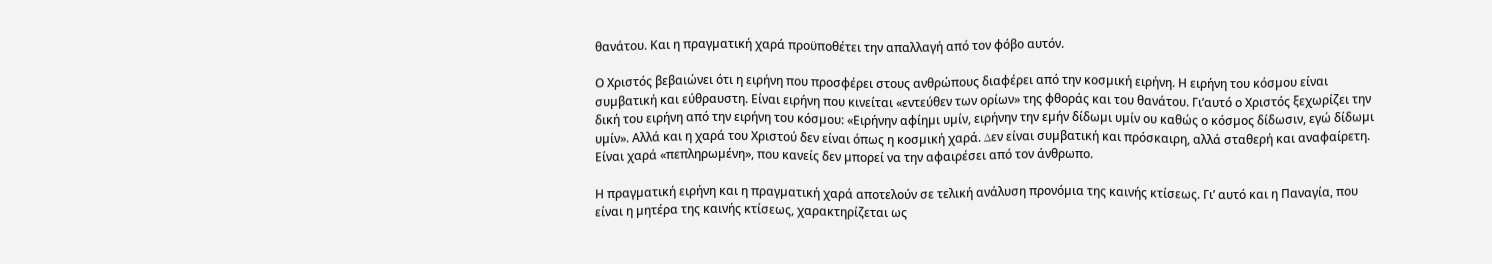θανάτου. Και η πραγµατική χαρά προϋποθέτει την απαλλαγή από τον φόβο αυτόν.

Ο Χριστός βεβαιώνει ότι η ειρήνη που προσφέρει στους ανθρώπους διαφέρει από την κοσµική ειρήνη. Η ειρήνη του κόσµου είναι συµβατική και εύθραυστη. Είναι ειρήνη που κινείται «εντεύθεν των ορίων» της φθοράς και του θανάτου. Γι’αυτό ο Χριστός ξεχωρίζει την δική του ειρήνη από την ειρήνη του κόσµου: «Ειρήνην αφίηµι υµίν, ειρήνην την εµήν δίδωµι υµίν ου καθώς ο κόσµος δίδωσιν, εγώ δίδωµι υµίν». Αλλά και η χαρά του Χριστού δεν είναι όπως η κοσµική χαρά. ∆εν είναι συµβατική και πρόσκαιρη, αλλά σταθερή και αναφαίρετη. Είναι χαρά «πεπληρωµένη», που κανείς δεν µπορεί να την αφαιρέσει από τον άνθρωπο.

Η πραγµατική ειρήνη και η πραγµατική χαρά αποτελούν σε τελική ανάλυση προνόµια της καινής κτίσεως. Γι’ αυτό και η Παναγία, που είναι η µητέρα της καινής κτίσεως, χαρακτηρίζεται ως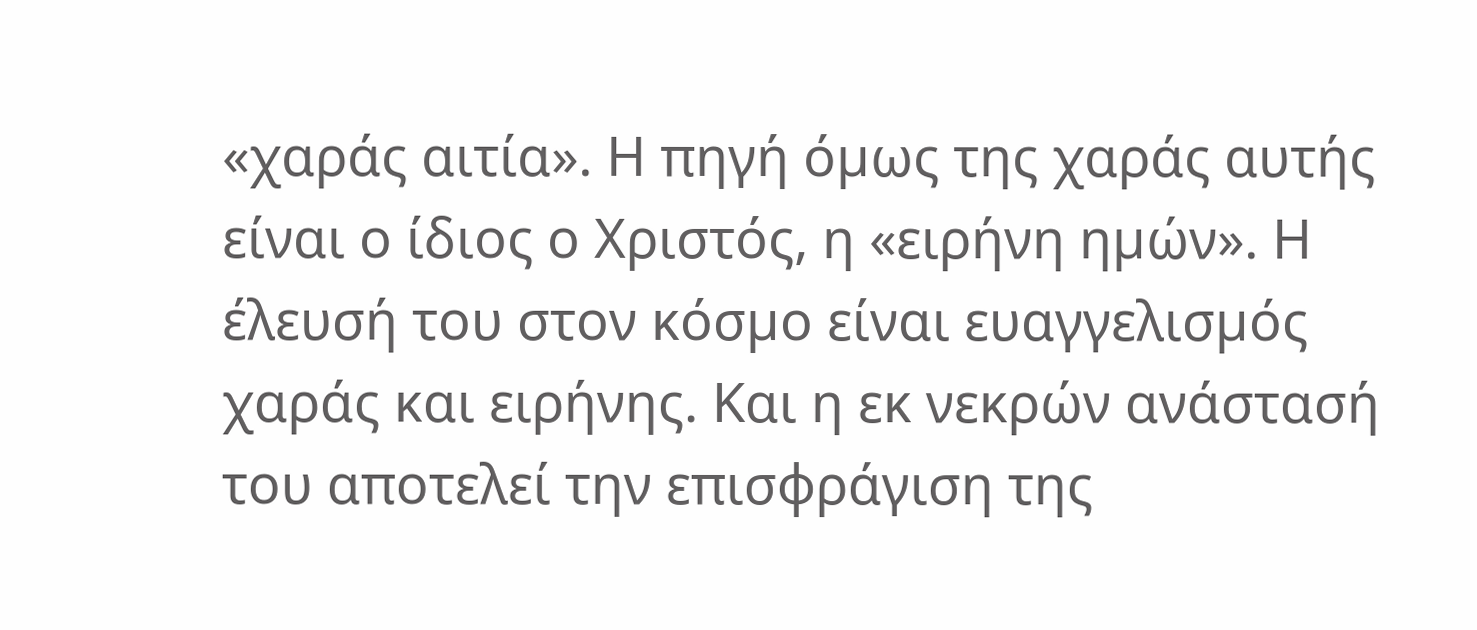«χαράς αιτία». Η πηγή όµως της χαράς αυτής είναι ο ίδιος ο Χριστός, η «ειρήνη ηµών». Η έλευσή του στον κόσµο είναι ευαγγελισµός χαράς και ειρήνης. Και η εκ νεκρών ανάστασή του αποτελεί την επισφράγιση της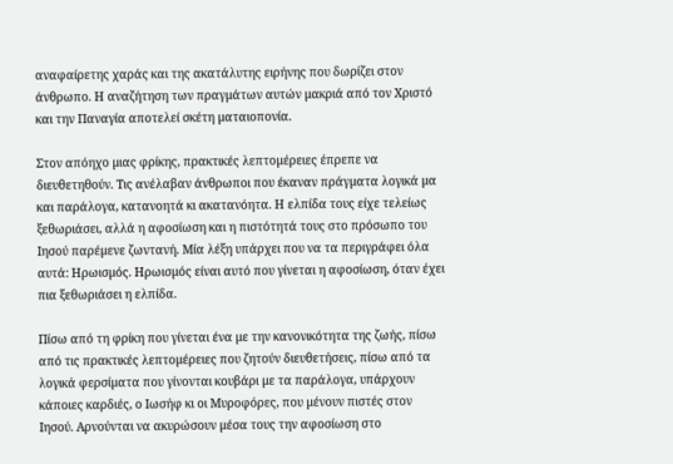αναφαίρετης χαράς και της ακατάλυτης ειρήνης που δωρίζει στον άνθρωπο. Η αναζήτηση των πραγµάτων αυτών µακριά από τον Χριστό και την Παναγία αποτελεί σκέτη µαταιοπονία.

Στον απόηχο µιας φρίκης, πρακτικές λεπτοµέρειες έπρεπε να διευθετηθούν. Τις ανέλαβαν άνθρωποι που έκαναν πράγµατα λογικά µα και παράλογα, κατανοητά κι ακατανόητα. Η ελπίδα τους είχε τελείως ξεθωριάσει, αλλά η αφοσίωση και η πιστότητά τους στο πρόσωπο του Ιησού παρέµενε ζωντανή. Μία λέξη υπάρχει που να τα περιγράφει όλα αυτά: Ηρωισµός. Ηρωισµός είναι αυτό που γίνεται η αφοσίωση, όταν έχει πια ξεθωριάσει η ελπίδα.

Πίσω από τη φρίκη που γίνεται ένα µε την κανονικότητα της ζωής, πίσω από τις πρακτικές λεπτοµέρειες που ζητούν διευθετήσεις, πίσω από τα λογικά φερσίµατα που γίνονται κουβάρι µε τα παράλογα, υπάρχουν κάποιες καρδιές, ο Ιωσήφ κι οι Μυροφόρες, που µένουν πιστές στον Ιησού. Αρνούνται να ακυρώσουν µέσα τους την αφοσίωση στο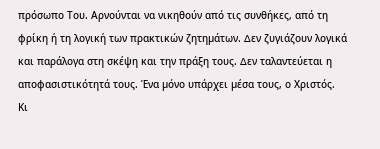πρόσωπο Του. Αρνούνται να νικηθούν από τις συνθήκες, από τη φρίκη ή τη λογική των πρακτικών ζητηµάτων. ∆εν ζυγιάζουν λογικά και παράλογα στη σκέψη και την πράξη τους. ∆εν ταλαντεύεται η αποφασιστικότητά τους. Ένα µόνο υπάρχει µέσα τους, ο Χριστός. Κι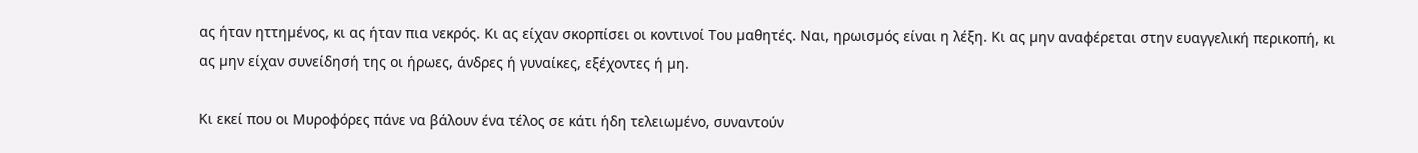ας ήταν ηττηµένος, κι ας ήταν πια νεκρός. Κι ας είχαν σκορπίσει οι κοντινοί Του µαθητές. Ναι, ηρωισµός είναι η λέξη. Κι ας µην αναφέρεται στην ευαγγελική περικοπή, κι ας µην είχαν συνείδησή της οι ήρωες, άνδρες ή γυναίκες, εξέχοντες ή µη.

Κι εκεί που οι Μυροφόρες πάνε να βάλουν ένα τέλος σε κάτι ήδη τελειωµένο, συναντούν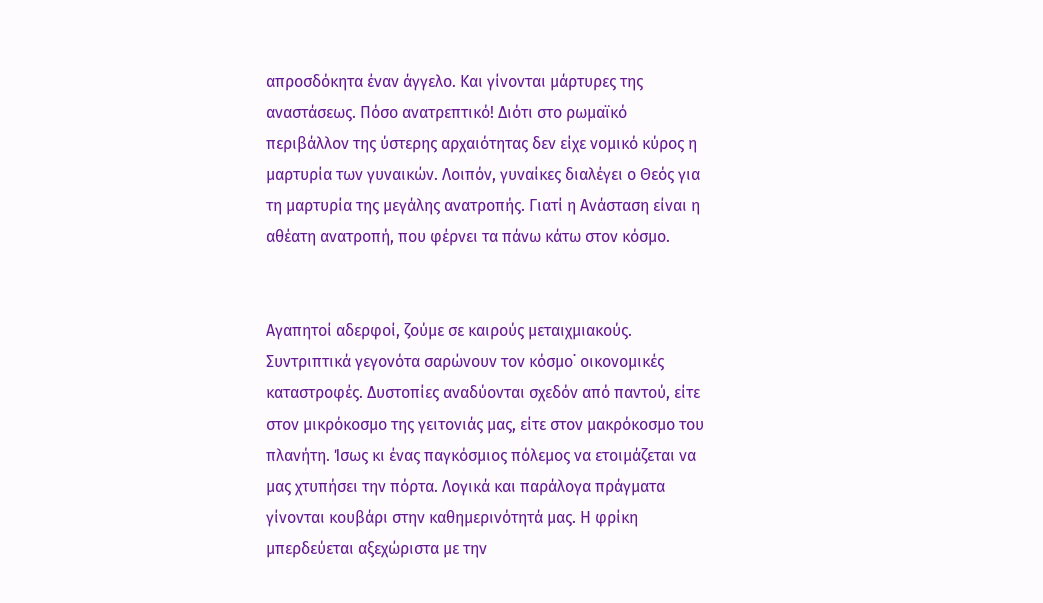απροσδόκητα έναν άγγελο. Και γίνονται µάρτυρες της αναστάσεως. Πόσο ανατρεπτικό! ∆ιότι στο ρωµαϊκό περιβάλλον της ύστερης αρχαιότητας δεν είχε νοµικό κύρος η µαρτυρία των γυναικών. Λοιπόν, γυναίκες διαλέγει ο Θεός για τη µαρτυρία της µεγάλης ανατροπής. Γιατί η Ανάσταση είναι η αθέατη ανατροπή, που φέρνει τα πάνω κάτω στον κόσµο.


Αγαπητοί αδερφοί, ζούµε σε καιρούς µεταιχµιακούς. Συντριπτικά γεγονότα σαρώνουν τον κόσµο˙ οικονοµικές καταστροφές. ∆υστοπίες αναδύονται σχεδόν από παντού, είτε στον µικρόκοσµο της γειτονιάς µας, είτε στον µακρόκοσµο του πλανήτη. Ίσως κι ένας παγκόσµιος πόλεµος να ετοιµάζεται να µας χτυπήσει την πόρτα. Λογικά και παράλογα πράγµατα γίνονται κουβάρι στην καθηµερινότητά µας. Η φρίκη µπερδεύεται αξεχώριστα µε την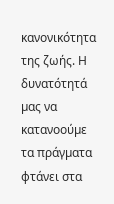κανονικότητα της ζωής. Η δυνατότητά µας να κατανοούµε τα πράγµατα φτάνει στα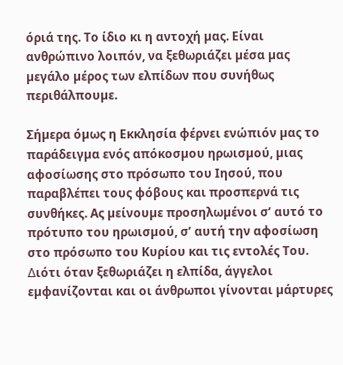όριά της. Το ίδιο κι η αντοχή µας. Είναι ανθρώπινο λοιπόν, να ξεθωριάζει µέσα µας µεγάλο µέρος των ελπίδων που συνήθως περιθάλπουµε.

Σήµερα όµως η Εκκλησία φέρνει ενώπιόν µας το παράδειγµα ενός απόκοσµου ηρωισµού, µιας αφοσίωσης στο πρόσωπο του Ιησού, που παραβλέπει τους φόβους και προσπερνά τις συνθήκες. Ας µείνουµε προσηλωµένοι σ’ αυτό το πρότυπο του ηρωισµού, σ’ αυτή την αφοσίωση στο πρόσωπο του Κυρίου και τις εντολές Του. ∆ιότι όταν ξεθωριάζει η ελπίδα, άγγελοι εµφανίζονται και οι άνθρωποι γίνονται µάρτυρες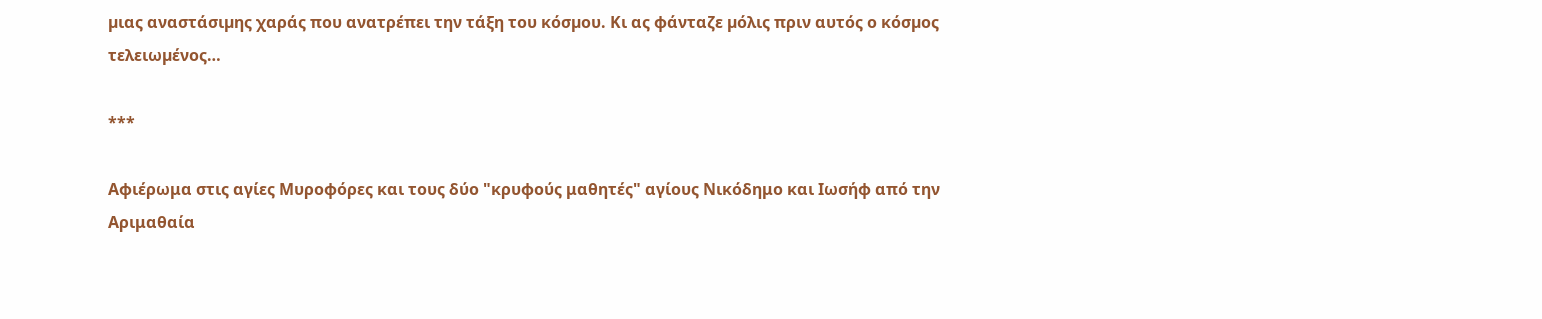µιας αναστάσιµης χαράς που ανατρέπει την τάξη του κόσµου. Κι ας φάνταζε µόλις πριν αυτός ο κόσµος τελειωµένος…

***

Αφιέρωμα στις αγίες Μυροφόρες και τους δύο "κρυφούς μαθητές" αγίους Νικόδημο και Ιωσήφ από την Αριμαθαία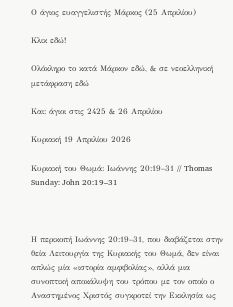Ο άγιος ευαγγελιστής Μάρκος (25 Απριλίου)

Κλικ εδώ!

Ολόκληρο το κατά Μάρκον εδώ, & σε νεοελληνική μετάφραση εδώ

Και: άγιοι στις 2425 & 26 Απριλίου

Κυριακή 19 Απριλίου 2026

Κυριακή του Θωμά: Ιωάννης 20:19–31 // Thomas Sunday: John 20:19–31



Η περικοπή Ιωάννης 20:19–31, που διαβάζεται στην θεία Λειτουργία της Κυριακής του Θωμά, δεν είναι απλώς μία «ιστορία αμφιβολίας», αλλά μια συνοπτική αποκάλυψη του τρόπου με τον οποίο ο Αναστημένος Χριστός συγκροτεί την Εκκλησία ως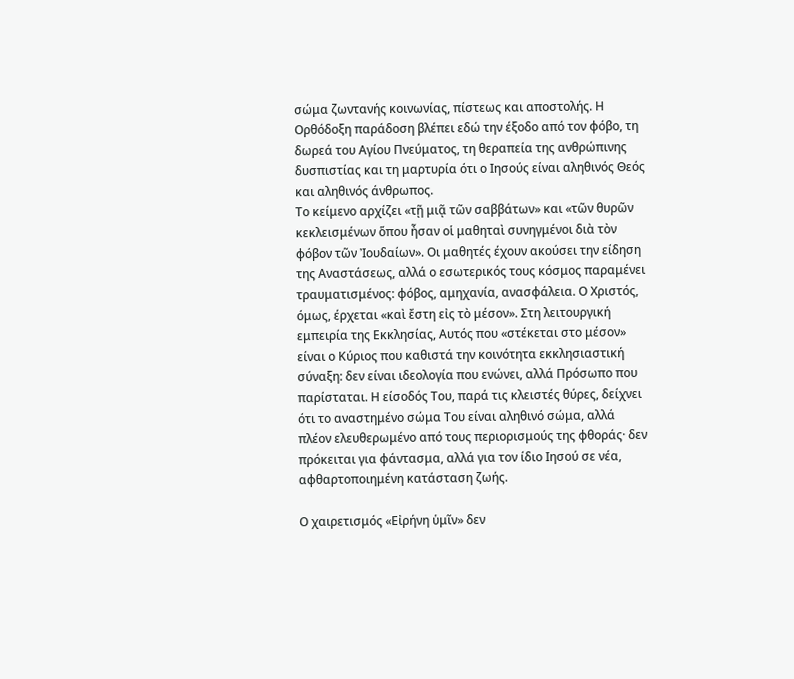σώμα ζωντανής κοινωνίας, πίστεως και αποστολής. Η Ορθόδοξη παράδοση βλέπει εδώ την έξοδο από τον φόβο, τη δωρεά του Αγίου Πνεύματος, τη θεραπεία της ανθρώπινης δυσπιστίας και τη μαρτυρία ότι ο Ιησούς είναι αληθινός Θεός και αληθινός άνθρωπος.
Το κείμενο αρχίζει «τῇ μιᾷ τῶν σαββάτων» και «τῶν θυρῶν κεκλεισμένων ὅπου ἦσαν οἱ μαθηταὶ συνηγμένοι διὰ τὸν φόβον τῶν Ἰουδαίων». Οι μαθητές έχουν ακούσει την είδηση της Αναστάσεως, αλλά ο εσωτερικός τους κόσμος παραμένει τραυματισμένος: φόβος, αμηχανία, ανασφάλεια. Ο Χριστός, όμως, έρχεται «καὶ ἔστη εἰς τὸ μέσον». Στη λειτουργική εμπειρία της Εκκλησίας, Αυτός που «στέκεται στο μέσον» είναι ο Κύριος που καθιστά την κοινότητα εκκλησιαστική σύναξη: δεν είναι ιδεολογία που ενώνει, αλλά Πρόσωπο που παρίσταται. Η είσοδός Του, παρά τις κλειστές θύρες, δείχνει ότι το αναστημένο σώμα Του είναι αληθινό σώμα, αλλά πλέον ελευθερωμένο από τους περιορισμούς της φθοράς· δεν πρόκειται για φάντασμα, αλλά για τον ίδιο Ιησού σε νέα, αφθαρτοποιημένη κατάσταση ζωής.

Ο χαιρετισμός «Εἰρήνη ὑμῖν» δεν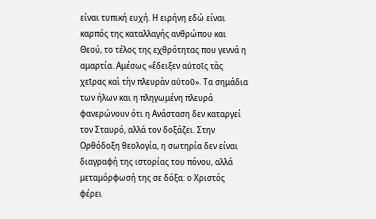είναι τυπική ευχή. Η ειρήνη εδώ είναι καρπός της καταλλαγής ανθρώπου και Θεού, το τέλος της εχθρότητας που γεννά η αμαρτία. Αμέσως «ἔδειξεν αὐτοῖς τὰς χεῖρας καὶ τὴν πλευρὰν αὐτοῦ». Τα σημάδια των ήλων και η πληγωμένη πλευρά φανερώνουν ότι η Ανάσταση δεν καταργεί τον Σταυρό, αλλά τον δοξάζει. Στην Ορθόδοξη θεολογία, η σωτηρία δεν είναι διαγραφή της ιστορίας του πόνου, αλλά μεταμόρφωσή της σε δόξα: ο Χριστός φέρει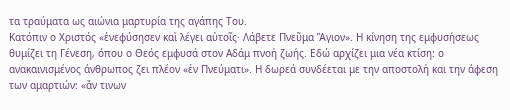τα τραύματα ως αιώνια μαρτυρία της αγάπης Του.
Κατόπιν ο Χριστός «ἐνεφύσησεν καὶ λέγει αὐτοῖς· Λάβετε Πνεῦμα Ἅγιον». Η κίνηση της εμφυσήσεως θυμίζει τη Γένεση, όπου ο Θεός εμφυσά στον Αδάμ πνοή ζωής. Εδώ αρχίζει μια νέα κτίση: ο ανακαινισμένος άνθρωπος ζει πλέον «ἐν Πνεύματι». Η δωρεά συνδέεται με την αποστολή και την άφεση των αμαρτιών: «ἄν τινων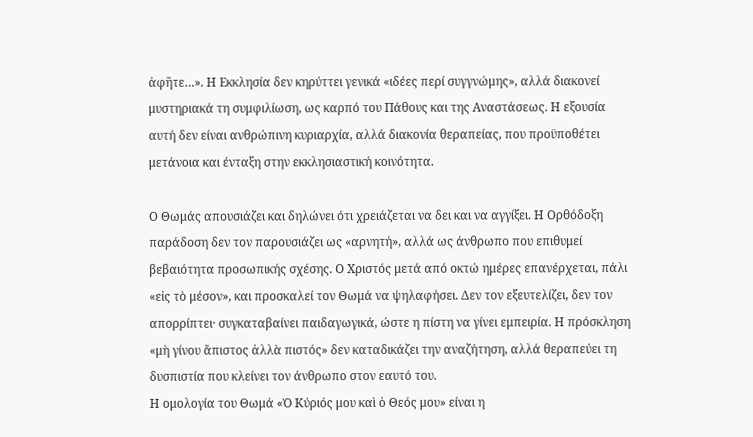ἀφῆτε…». Η Εκκλησία δεν κηρύττει γενικά «ιδέες περί συγγνώμης», αλλά διακονεί μυστηριακά τη συμφιλίωση, ως καρπό του Πάθους και της Αναστάσεως. Η εξουσία αυτή δεν είναι ανθρώπινη κυριαρχία, αλλά διακονία θεραπείας, που προϋποθέτει μετάνοια και ένταξη στην εκκλησιαστική κοινότητα.

Ο Θωμάς απουσιάζει και δηλώνει ότι χρειάζεται να δει και να αγγίξει. Η Ορθόδοξη παράδοση δεν τον παρουσιάζει ως «αρνητή», αλλά ως άνθρωπο που επιθυμεί βεβαιότητα προσωπικής σχέσης. Ο Χριστός μετά από οκτώ ημέρες επανέρχεται, πάλι «εἰς τὸ μέσον», και προσκαλεί τον Θωμά να ψηλαφήσει. Δεν τον εξευτελίζει, δεν τον απορρίπτει· συγκαταβαίνει παιδαγωγικά, ώστε η πίστη να γίνει εμπειρία. Η πρόσκληση «μὴ γίνου ἄπιστος ἀλλὰ πιστός» δεν καταδικάζει την αναζήτηση, αλλά θεραπεύει τη δυσπιστία που κλείνει τον άνθρωπο στον εαυτό του.
Η ομολογία του Θωμά «Ὁ Κύριός μου καὶ ὁ Θεός μου» είναι η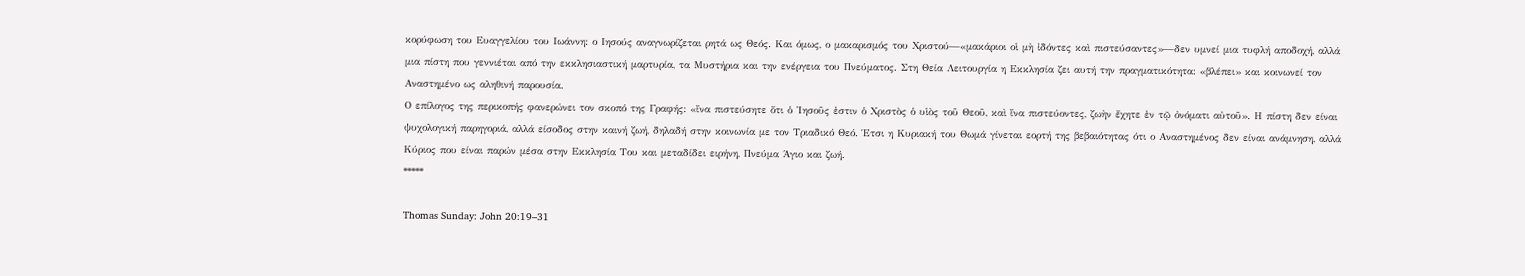κορύφωση του Ευαγγελίου του Ιωάννη: ο Ιησούς αναγνωρίζεται ρητά ως Θεός. Και όμως, ο μακαρισμός του Χριστού—«μακάριοι οἱ μὴ ἰδόντες καὶ πιστεύσαντες»—δεν υμνεί μια τυφλή αποδοχή, αλλά μια πίστη που γεννιέται από την εκκλησιαστική μαρτυρία, τα Μυστήρια και την ενέργεια του Πνεύματος. Στη Θεία Λειτουργία η Εκκλησία ζει αυτή την πραγματικότητα: «βλέπει» και κοινωνεί τον Αναστημένο ως αληθινή παρουσία.
Ο επίλογος της περικοπής φανερώνει τον σκοπό της Γραφής: «ἵνα πιστεύσητε ὅτι ὁ Ἰησοῦς ἐστιν ὁ Χριστὸς ὁ υἱὸς τοῦ Θεοῦ, καὶ ἵνα πιστεύοντες, ζωὴν ἔχητε ἐν τῷ ὀνόματι αὐτοῦ». Η πίστη δεν είναι ψυχολογική παρηγοριά, αλλά είσοδος στην καινή ζωή, δηλαδή στην κοινωνία με τον Τριαδικό Θεό. Έτσι η Κυριακή του Θωμά γίνεται εορτή της βεβαιότητας ότι ο Αναστημένος δεν είναι ανάμνηση, αλλά Κύριος που είναι παρών μέσα στην Εκκλησία Του και μεταδίδει ειρήνη, Πνεύμα Άγιο και ζωή.
*****

Thomas Sunday: John 20:19–31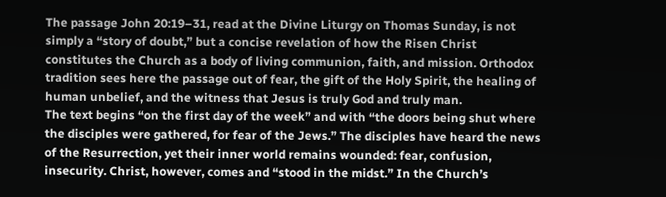The passage John 20:19–31, read at the Divine Liturgy on Thomas Sunday, is not simply a “story of doubt,” but a concise revelation of how the Risen Christ constitutes the Church as a body of living communion, faith, and mission. Orthodox tradition sees here the passage out of fear, the gift of the Holy Spirit, the healing of human unbelief, and the witness that Jesus is truly God and truly man.
The text begins “on the first day of the week” and with “the doors being shut where the disciples were gathered, for fear of the Jews.” The disciples have heard the news of the Resurrection, yet their inner world remains wounded: fear, confusion, insecurity. Christ, however, comes and “stood in the midst.” In the Church’s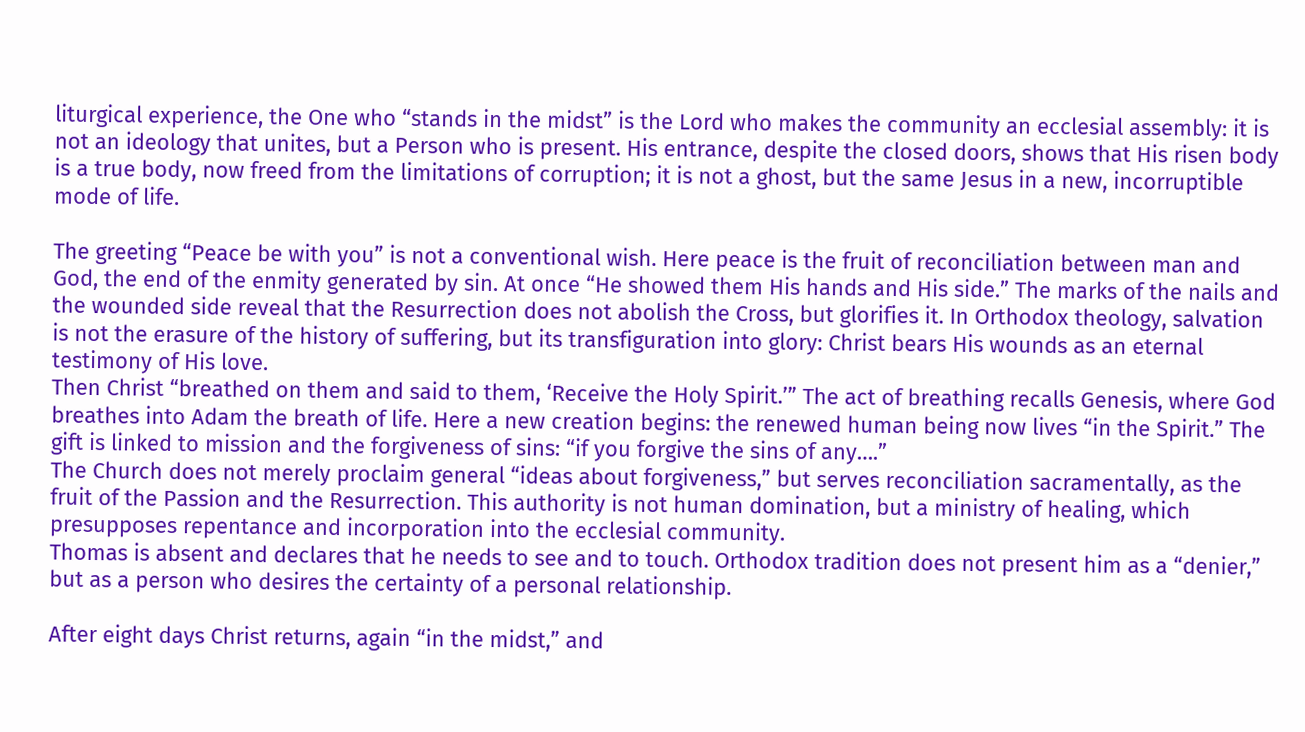liturgical experience, the One who “stands in the midst” is the Lord who makes the community an ecclesial assembly: it is not an ideology that unites, but a Person who is present. His entrance, despite the closed doors, shows that His risen body is a true body, now freed from the limitations of corruption; it is not a ghost, but the same Jesus in a new, incorruptible mode of life.

The greeting “Peace be with you” is not a conventional wish. Here peace is the fruit of reconciliation between man and God, the end of the enmity generated by sin. At once “He showed them His hands and His side.” The marks of the nails and the wounded side reveal that the Resurrection does not abolish the Cross, but glorifies it. In Orthodox theology, salvation is not the erasure of the history of suffering, but its transfiguration into glory: Christ bears His wounds as an eternal testimony of His love.
Then Christ “breathed on them and said to them, ‘Receive the Holy Spirit.’” The act of breathing recalls Genesis, where God breathes into Adam the breath of life. Here a new creation begins: the renewed human being now lives “in the Spirit.” The gift is linked to mission and the forgiveness of sins: “if you forgive the sins of any….”
The Church does not merely proclaim general “ideas about forgiveness,” but serves reconciliation sacramentally, as the fruit of the Passion and the Resurrection. This authority is not human domination, but a ministry of healing, which presupposes repentance and incorporation into the ecclesial community.
Thomas is absent and declares that he needs to see and to touch. Orthodox tradition does not present him as a “denier,” but as a person who desires the certainty of a personal relationship.

After eight days Christ returns, again “in the midst,” and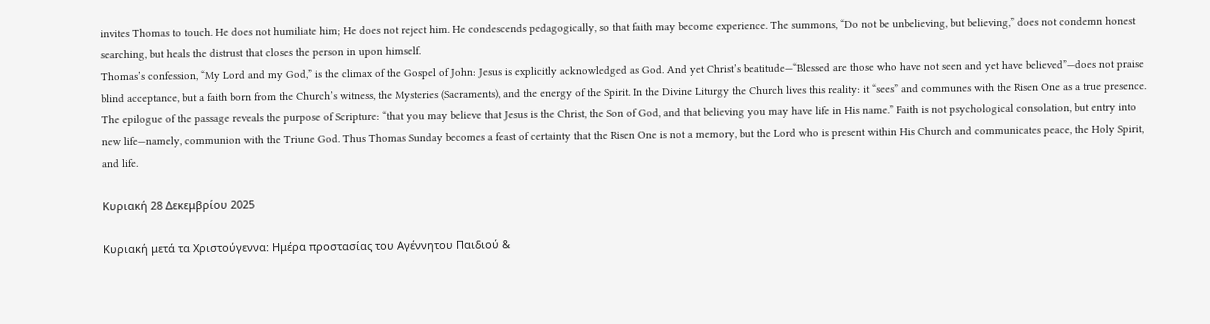invites Thomas to touch. He does not humiliate him; He does not reject him. He condescends pedagogically, so that faith may become experience. The summons, “Do not be unbelieving, but believing,” does not condemn honest searching, but heals the distrust that closes the person in upon himself.
Thomas’s confession, “My Lord and my God,” is the climax of the Gospel of John: Jesus is explicitly acknowledged as God. And yet Christ’s beatitude—“Blessed are those who have not seen and yet have believed”—does not praise blind acceptance, but a faith born from the Church’s witness, the Mysteries (Sacraments), and the energy of the Spirit. In the Divine Liturgy the Church lives this reality: it “sees” and communes with the Risen One as a true presence.
The epilogue of the passage reveals the purpose of Scripture: “that you may believe that Jesus is the Christ, the Son of God, and that believing you may have life in His name.” Faith is not psychological consolation, but entry into new life—namely, communion with the Triune God. Thus Thomas Sunday becomes a feast of certainty that the Risen One is not a memory, but the Lord who is present within His Church and communicates peace, the Holy Spirit, and life.

Κυριακή 28 Δεκεμβρίου 2025

Κυριακή μετά τα Χριστούγεννα: Ημέρα προστασίας του Αγέννητου Παιδιού &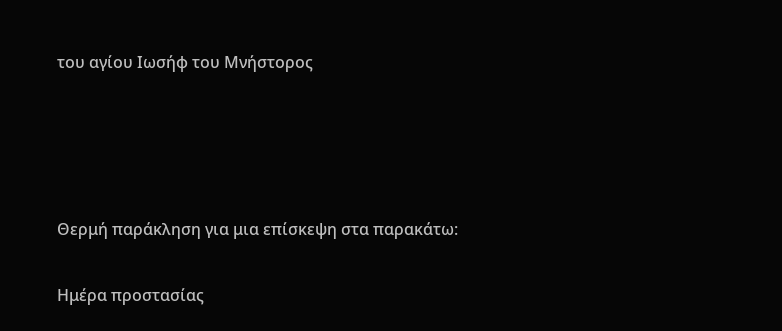του αγίου Ιωσήφ του Μνήστορος




Θερμή παράκληση για μια επίσκεψη στα παρακάτω:

Ημέρα προστασίας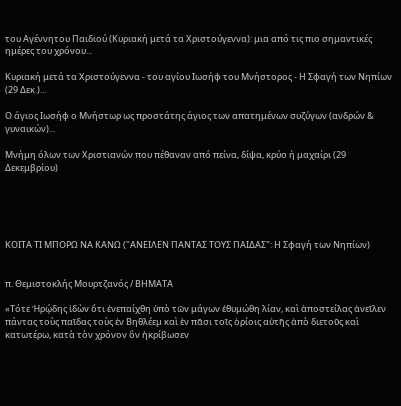του Αγέννητου Παιδιού (Κυριακή μετά τα Χριστούγεννα): μια από τις πιο σημαντικές ημέρες του χρόνου...

Κυριακή μετά τα Χριστούγεννα - του αγίου Ιωσήφ του Μνήστορος - Η Σφαγή των Νηπίων (29 Δεκ.)...

Ο άγιος Ιωσήφ ο Μνήστωρ ως προστάτης άγιος των απατημένων συζύγων (ανδρών & γυναικών)...

Μνήμη όλων των Χριστιανών που πέθαναν από πείνα, δίψα, κρύο ή μαχαίρι (29 Δεκεμβρίου)





ΚΟΙΤΑ ΤΙ ΜΠΟΡΩ ΝΑ ΚΑΝΩ ("ΑΝΕΙΛΕΝ ΠΑΝΤΑΣ ΤΟΥΣ ΠΑΙΔΑΣ": Η Σφαγή των Νηπίων)


π. Θεμιστοκλής Μουρτζανός / ΒΗΜΑΤΑ

«Τότε Ἡρῴδης ἰδὼν ὅτι ἐνεπαίχθη ὑπὸ τῶν μάγων ἐθυμώθη λίαν, καὶ ἀποστείλας ἀνεῖλεν πάντας τοὺς παῖδας τοὺς ἐν Βηθλέεμ καὶ ἐν πᾶσι τοῖς ὁρίοις αὐτῆς ἀπὸ διετοῦς καὶ κατωτέρω, κατὰ τὸν χρόνον ὃν ἠκρίβωσεν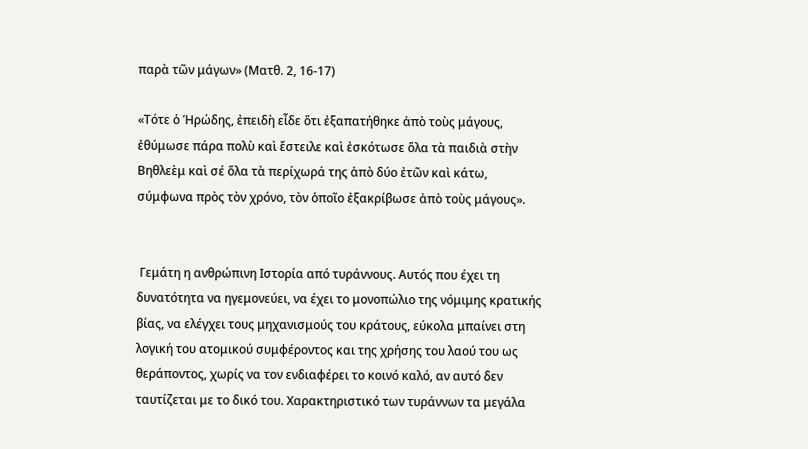παρὰ τῶν μάγων» (Ματθ. 2, 16-17)

«Τότε ὁ Ἡρώδης, ἐπειδὴ εἶδε ὅτι ἐξαπατήθηκε ἀπὸ τοὺς μάγους, ἐθύμωσε πάρα πολὺ καὶ ἔστειλε καὶ ἐσκότωσε ὅλα τὰ παιδιὰ στὴν Βηθλεὲμ καὶ σέ ὅλα τὰ περίχωρά της ἀπὸ δύο ἐτῶν καὶ κάτω, σύμφωνα πρὸς τὸν χρόνο, τὸν ὁποῖο ἐξακρίβωσε ἀπὸ τοὺς μάγους».


 Γεμάτη η ανθρώπινη Ιστορία από τυράννους. Αυτός που έχει τη δυνατότητα να ηγεμονεύει, να έχει το μονοπώλιο της νόμιμης κρατικής βίας, να ελέγχει τους μηχανισμούς του κράτους, εύκολα μπαίνει στη λογική του ατομικού συμφέροντος και της χρήσης του λαού του ως θεράποντος, χωρίς να τον ενδιαφέρει το κοινό καλό, αν αυτό δεν ταυτίζεται με το δικό του. Χαρακτηριστικό των τυράννων τα μεγάλα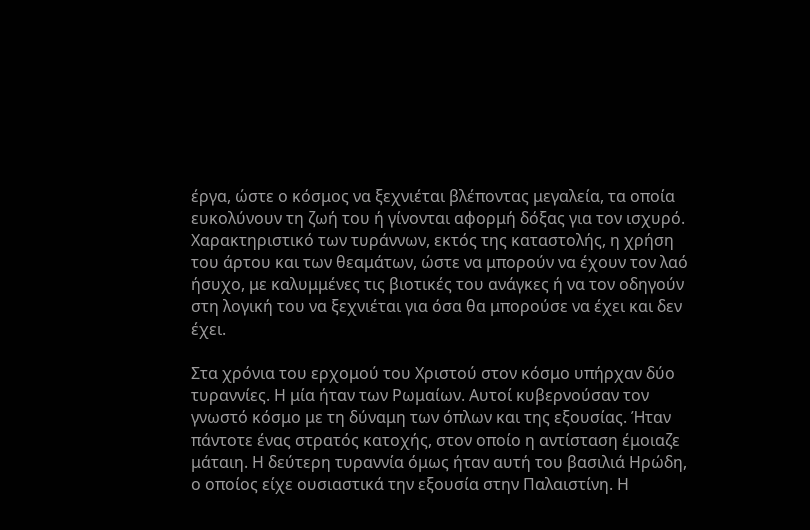έργα, ώστε ο κόσμος να ξεχνιέται βλέποντας μεγαλεία, τα οποία ευκολύνουν τη ζωή του ή γίνονται αφορμή δόξας για τον ισχυρό. Χαρακτηριστικό των τυράννων, εκτός της καταστολής, η χρήση του άρτου και των θεαμάτων, ώστε να μπορούν να έχουν τον λαό ήσυχο, με καλυμμένες τις βιοτικές του ανάγκες ή να τον οδηγούν στη λογική του να ξεχνιέται για όσα θα μπορούσε να έχει και δεν έχει.

Στα χρόνια του ερχομού του Χριστού στον κόσμο υπήρχαν δύο τυραννίες. Η μία ήταν των Ρωμαίων. Αυτοί κυβερνούσαν τον γνωστό κόσμο με τη δύναμη των όπλων και της εξουσίας. Ήταν πάντοτε ένας στρατός κατοχής, στον οποίο η αντίσταση έμοιαζε μάταιη. Η δεύτερη τυραννία όμως ήταν αυτή του βασιλιά Ηρώδη, ο οποίος είχε ουσιαστικά την εξουσία στην Παλαιστίνη. Η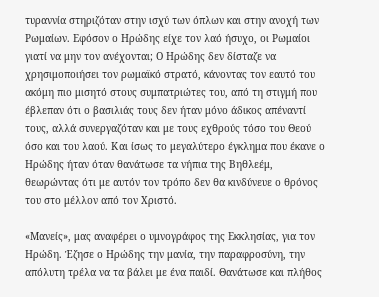τυραννία στηριζόταν στην ισχύ των όπλων και στην ανοχή των Ρωμαίων. Εφόσον ο Ηρώδης είχε τον λαό ήσυχο, οι Ρωμαίοι γιατί να μην τον ανέχονται; Ο Ηρώδης δεν δίσταζε να χρησιμοποιήσει τον ρωμαϊκό στρατό, κάνοντας τον εαυτό του ακόμη πιο μισητό στους συμπατριώτες του, από τη στιγμή που έβλεπαν ότι ο βασιλιάς τους δεν ήταν μόνο άδικος απέναντί τους, αλλά συνεργαζόταν και με τους εχθρούς τόσο του Θεού όσο και του λαού. Και ίσως το μεγαλύτερο έγκλημα που έκανε ο Ηρώδης ήταν όταν θανάτωσε τα νήπια της Βηθλεέμ, θεωρώντας ότι με αυτόν τον τρόπο δεν θα κινδύνευε ο θρόνος του στο μέλλον από τον Χριστό.

«Μανείς», μας αναφέρει ο υμνογράφος της Εκκλησίας, για τον Ηρώδη. Έζησε ο Ηρώδης την μανία, την παραφροσύνη, την απόλυτη τρέλα να τα βάλει με ένα παιδί. Θανάτωσε και πλήθος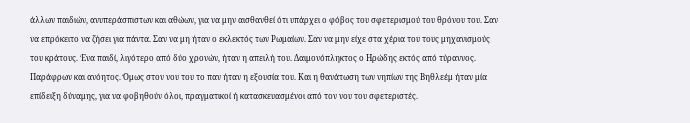άλλων παιδιών, ανυπεράσπιστων και αθώων, για να μην αισθανθεί ότι υπάρχει ο φόβος του σφετερισμού του θρόνου του. Σαν να επρόκειτο να ζήσει για πάντα. Σαν να μη ήταν ο εκλεκτός των Ρωμαίων. Σαν να μην είχε στα χέρια του τους μηχανισμούς του κράτους. Ένα παιδί, λιγότερο από δύο χρονών, ήταν η απειλή του. Δαιμονόπληκτος ο Ηρώδης εκτός από τύραννος. Παράφρων και ανόητος. Όμως στον νου του το παν ήταν η εξουσία του. Και η θανάτωση των νηπίων της Βηθλεέμ ήταν μία επίδειξη δύναμης, για να φοβηθούν όλοι, πραγματικοί ή κατασκευασμένοι από τον νου του σφετεριστές.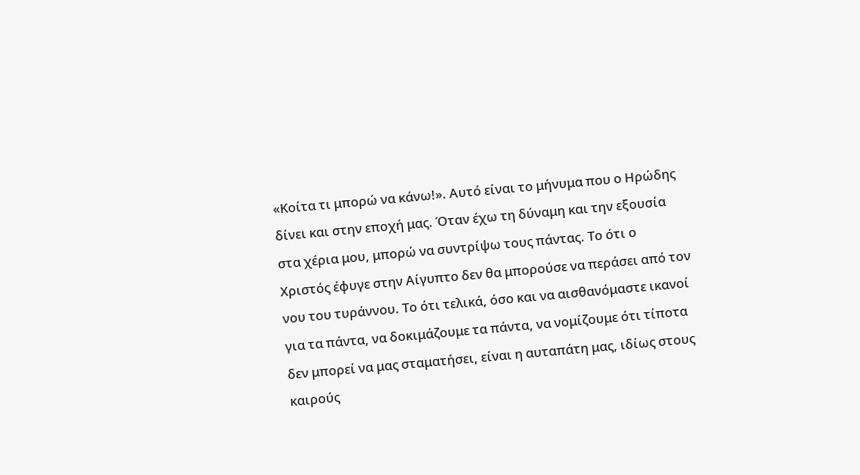«Κοίτα τι μπορώ να κάνω!». Αυτό είναι το μήνυμα που ο Ηρώδης δίνει και στην εποχή μας. Όταν έχω τη δύναμη και την εξουσία στα χέρια μου, μπορώ να συντρίψω τους πάντας. Το ότι ο Χριστός έφυγε στην Αίγυπτο δεν θα μπορούσε να περάσει από τον νου του τυράννου. Το ότι τελικά, όσο και να αισθανόμαστε ικανοί για τα πάντα, να δοκιμάζουμε τα πάντα, να νομίζουμε ότι τίποτα δεν μπορεί να μας σταματήσει, είναι η αυταπάτη μας, ιδίως στους καιρούς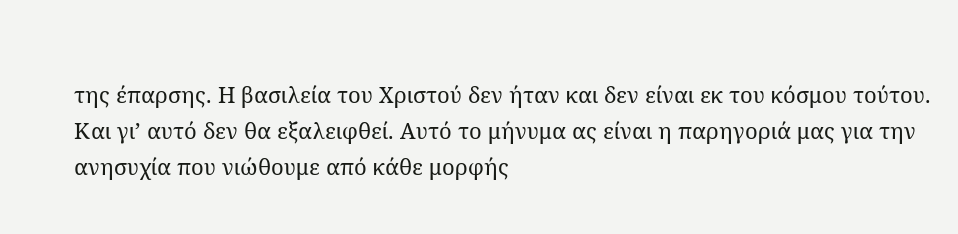της έπαρσης. Η βασιλεία του Χριστού δεν ήταν και δεν είναι εκ του κόσμου τούτου. Και γι’ αυτό δεν θα εξαλειφθεί. Αυτό το μήνυμα ας είναι η παρηγοριά μας για την ανησυχία που νιώθουμε από κάθε μορφής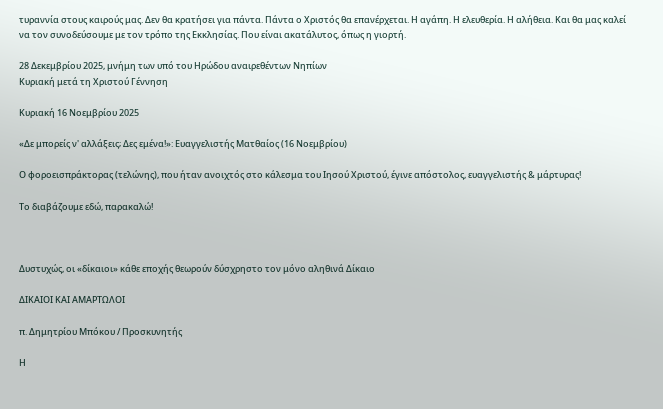τυραννία στους καιρούς μας. Δεν θα κρατήσει για πάντα. Πάντα ο Χριστός θα επανέρχεται. Η αγάπη. Η ελευθερία. Η αλήθεια. Και θα μας καλεί να τον συνοδεύσουμε με τον τρόπο της Εκκλησίας. Που είναι ακατάλυτος, όπως η γιορτή.

28 Δεκεμβρίου 2025, μνήμη των υπό του Ηρώδου αναιρεθέντων Νηπίων
Κυριακή μετά τη Χριστού Γέννηση

Κυριακή 16 Νοεμβρίου 2025

«Δε μπορείς ν' αλλάξεις; Δες εμένα!»: Ευαγγελιστής Ματθαίος (16 Νοεμβρίου)

Ο φοροεισπράκτορας (τελώνης), που ήταν ανοιχτός στο κάλεσμα του Ιησού Χριστού, έγινε απόστολος, ευαγγελιστής & μάρτυρας!

Το διαβάζουμε εδώ, παρακαλώ!



Δυστυχώς, οι «δίκαιοι» κάθε εποχής θεωρούν δύσχρηστο τον μόνο αληθινά Δίκαιο

ΔΙΚΑΙΟΙ ΚΑΙ ΑΜΑΡΤΩΛΟΙ

π. Δημητρίου Μπόκου / Προσκυνητής

Η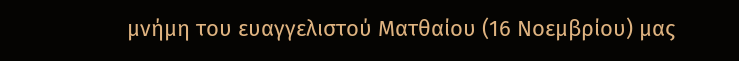μνήμη του ευαγγελιστού Ματθαίου (16 Νοεμβρίου) μας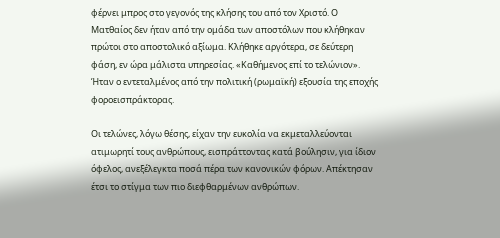φέρνει μπρος στο γεγονός της κλήσης του από τον Χριστό. Ο Ματθαίος δεν ήταν από την ομάδα των αποστόλων που κλήθηκαν πρώτοι στο αποστολικό αξίωμα. Κλήθηκε αργότερα, σε δεύτερη φάση, εν ώρα μάλιστα υπηρεσίας. «Καθήμενος επί το τελώνιον». Ήταν ο εντεταλμένος από την πολιτική (ρωμαϊκή) εξουσία της εποχής φοροεισπράκτορας.

Οι τελώνες, λόγω θέσης, είχαν την ευκολία να εκμεταλλεύονται ατιμωρητί τους ανθρώπους, εισπράττοντας κατά βούλησιν, για ίδιον όφελος, ανεξέλεγκτα ποσά πέρα των κανονικών φόρων. Απέκτησαν έτσι το στίγμα των πιο διεφθαρμένων ανθρώπων.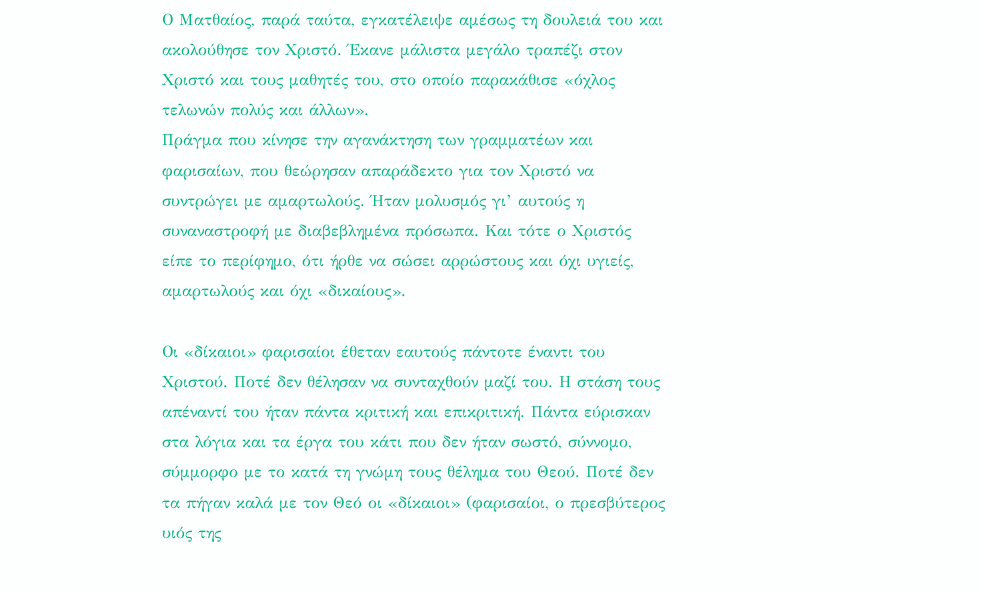Ο Ματθαίος, παρά ταύτα, εγκατέλειψε αμέσως τη δουλειά του και ακολούθησε τον Χριστό. Έκανε μάλιστα μεγάλο τραπέζι στον Χριστό και τους μαθητές του, στο οποίο παρακάθισε «όχλος τελωνών πολύς και άλλων».
Πράγμα που κίνησε την αγανάκτηση των γραμματέων και φαρισαίων, που θεώρησαν απαράδεκτο για τον Χριστό να συντρώγει με αμαρτωλούς. Ήταν μολυσμός γι’ αυτούς η συναναστροφή με διαβεβλημένα πρόσωπα. Και τότε ο Χριστός είπε το περίφημο, ότι ήρθε να σώσει αρρώστους και όχι υγιείς, αμαρτωλούς και όχι «δικαίους».

Οι «δίκαιοι» φαρισαίοι έθεταν εαυτούς πάντοτε έναντι του Χριστού. Ποτέ δεν θέλησαν να συνταχθούν μαζί του. Η στάση τους απέναντί του ήταν πάντα κριτική και επικριτική. Πάντα εύρισκαν στα λόγια και τα έργα του κάτι που δεν ήταν σωστό, σύννομο, σύμμορφο με το κατά τη γνώμη τους θέλημα του Θεού. Ποτέ δεν τα πήγαν καλά με τον Θεό οι «δίκαιοι» (φαρισαίοι, ο πρεσβύτερος υιός της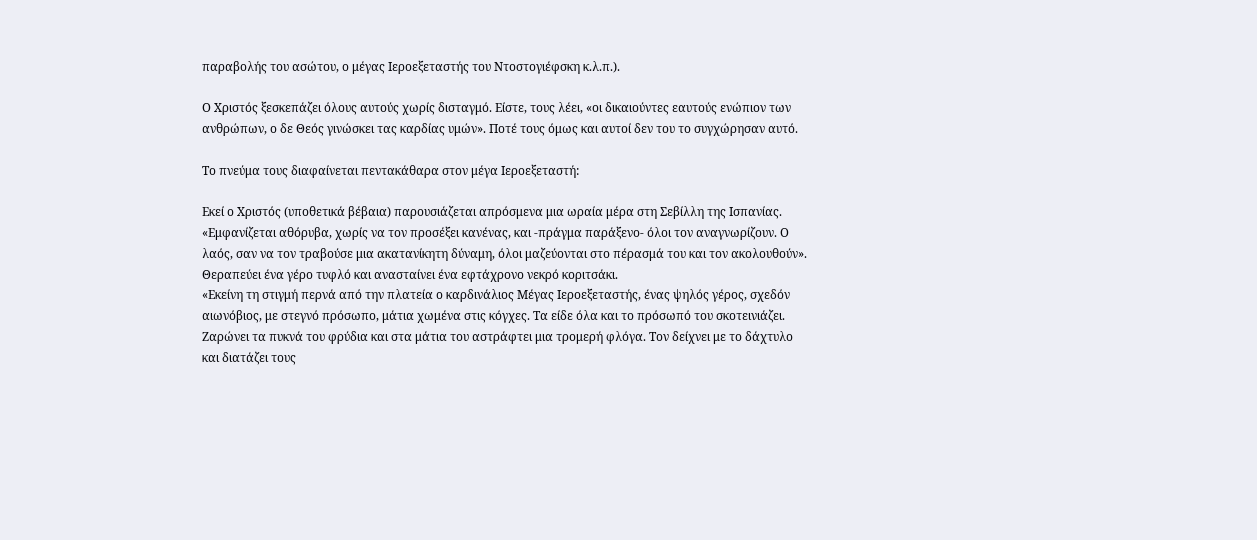παραβολής του ασώτου, ο μέγας Ιεροεξεταστής του Ντοστογιέφσκη κ.λ.π.).

Ο Χριστός ξεσκεπάζει όλους αυτούς χωρίς δισταγμό. Είστε, τους λέει, «οι δικαιούντες εαυτούς ενώπιον των ανθρώπων, ο δε Θεός γινώσκει τας καρδίας υμών». Ποτέ τους όμως και αυτοί δεν του το συγχώρησαν αυτό.

Το πνεύμα τους διαφαίνεται πεντακάθαρα στον μέγα Ιεροεξεταστή:

Εκεί ο Χριστός (υποθετικά βέβαια) παρουσιάζεται απρόσμενα μια ωραία μέρα στη Σεβίλλη της Ισπανίας. «Εμφανίζεται αθόρυβα, χωρίς να τον προσέξει κανένας, και -πράγμα παράξενο- όλοι τον αναγνωρίζουν. Ο λαός, σαν να τον τραβούσε μια ακατανίκητη δύναμη, όλοι μαζεύονται στο πέρασμά του και τον ακολουθούν». Θεραπεύει ένα γέρο τυφλό και ανασταίνει ένα εφτάχρονο νεκρό κοριτσάκι.
«Εκείνη τη στιγμή περνά από την πλατεία ο καρδινάλιος Μέγας Ιεροεξεταστής, ένας ψηλός γέρος, σχεδόν αιωνόβιος, με στεγνό πρόσωπο, μάτια χωμένα στις κόγχες. Τα είδε όλα και το πρόσωπό του σκοτεινιάζει. Ζαρώνει τα πυκνά του φρύδια και στα μάτια του αστράφτει μια τρομερή φλόγα. Τον δείχνει με το δάχτυλο και διατάζει τους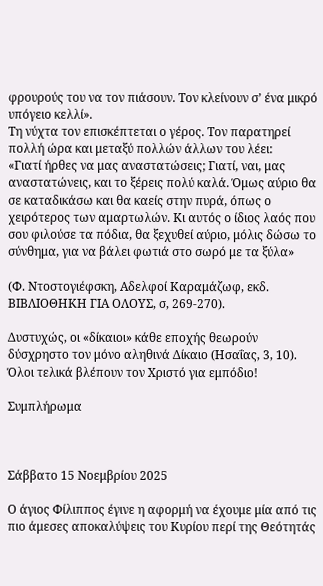φρουρούς του να τον πιάσουν. Τον κλείνουν σ’ ένα μικρό υπόγειο κελλί».
Τη νύχτα τον επισκέπτεται ο γέρος. Τον παρατηρεί πολλή ώρα και μεταξύ πολλών άλλων του λέει:
«Γιατί ήρθες να μας αναστατώσεις; Γιατί, ναι, μας αναστατώνεις, και το ξέρεις πολύ καλά. Όμως αύριο θα σε καταδικάσω και θα καείς στην πυρά, όπως ο χειρότερος των αμαρτωλών. Κι αυτός ο ίδιος λαός που σου φιλούσε τα πόδια, θα ξεχυθεί αύριο, μόλις δώσω το σύνθημα, για να βάλει φωτιά στο σωρό με τα ξύλα»

(Φ. Ντοστογιέφσκη, Αδελφοί Καραμάζωφ, εκδ. ΒΙΒΛΙΟΘΗΚΗ ΓΙΑ ΟΛΟΥΣ, σ, 269-270).

Δυστυχώς, οι «δίκαιοι» κάθε εποχής θεωρούν δύσχρηστο τον μόνο αληθινά Δίκαιο (Ησαΐας, 3, 10).
Όλοι τελικά βλέπουν τον Χριστό για εμπόδιο!

Συμπλήρωμα



Σάββατο 15 Νοεμβρίου 2025

Ο άγιος Φίλιππος έγινε η αφορμή να έχουμε μία από τις πιο άμεσες αποκαλύψεις του Κυρίου περί της Θεότητάς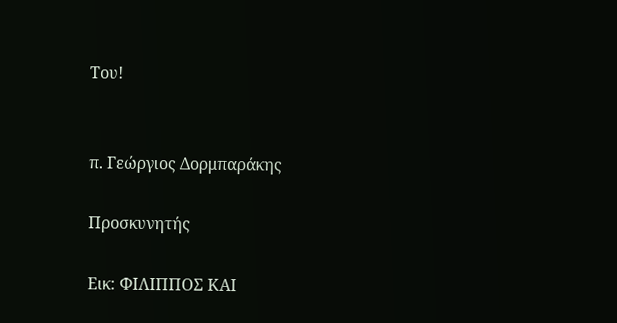Του!


π. Γεώργιος Δορμπαράκης

Προσκυνητής

Εικ: ΦΙΛΙΠΠΟΣ ΚΑΙ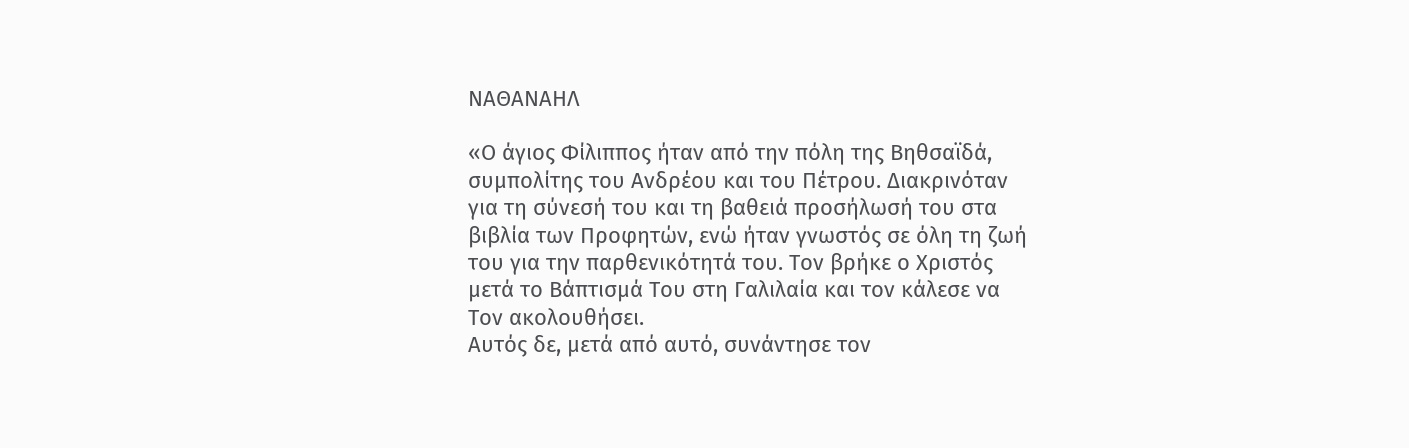ΝΑΘΑΝΑΗΛ

«Ο άγιος Φίλιππος ήταν από την πόλη της Βηθσαϊδά, συμπολίτης του Ανδρέου και του Πέτρου. Διακρινόταν για τη σύνεσή του και τη βαθειά προσήλωσή του στα βιβλία των Προφητών, ενώ ήταν γνωστός σε όλη τη ζωή του για την παρθενικότητά του. Τον βρήκε ο Χριστός μετά το Βάπτισμά Του στη Γαλιλαία και τον κάλεσε να Τον ακολουθήσει.
Αυτός δε, μετά από αυτό, συνάντησε τον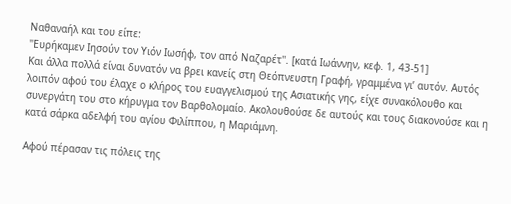Ναθαναήλ και του είπε:
''Ευρήκαμεν Ιησούν τον Υιόν Ιωσήφ, τον από Ναζαρέτ''. [κατά Ιωάννην, κεφ. 1, 43-51]
Και άλλα πολλά είναι δυνατόν να βρει κανείς στη Θεόπνευστη Γραφή, γραμμένα γι’ αυτόν. Αυτός λοιπόν αφού του έλαχε ο κλήρος του ευαγγελισμού της Ασιατικής γης, είχε συνακόλουθο και συνεργάτη του στο κήρυγμα τον Βαρθολομαίο. Ακολουθούσε δε αυτούς και τους διακονούσε και η κατά σάρκα αδελφή του αγίου Φιλίππου, η Μαριάμνη.

Αφού πέρασαν τις πόλεις της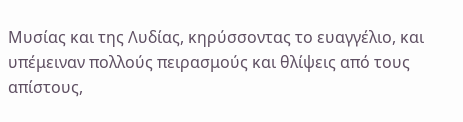Μυσίας και της Λυδίας, κηρύσσοντας το ευαγγέλιο, και υπέμειναν πολλούς πειρασμούς και θλίψεις από τους απίστους,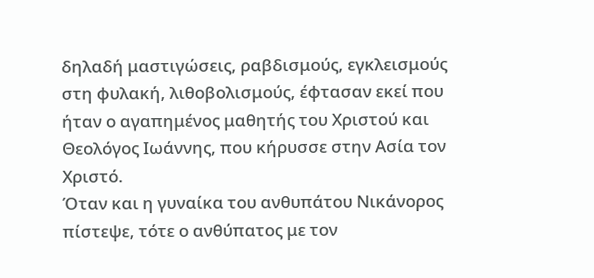δηλαδή μαστιγώσεις, ραβδισμούς, εγκλεισμούς στη φυλακή, λιθοβολισμούς, έφτασαν εκεί που ήταν ο αγαπημένος μαθητής του Χριστού και Θεολόγος Ιωάννης, που κήρυσσε στην Ασία τον Χριστό.
Όταν και η γυναίκα του ανθυπάτου Νικάνορος πίστεψε, τότε ο ανθύπατος με τον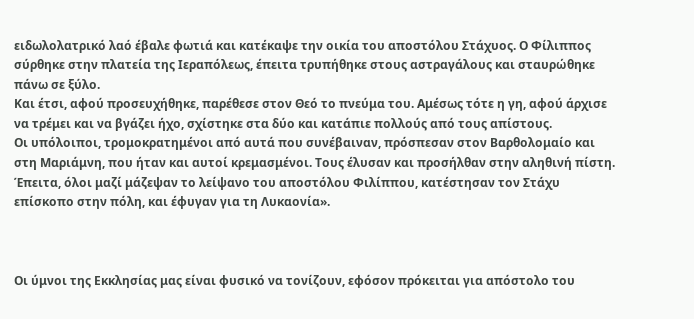ειδωλολατρικό λαό έβαλε φωτιά και κατέκαψε την οικία του αποστόλου Στάχυος. Ο Φίλιππος σύρθηκε στην πλατεία της Ιεραπόλεως, έπειτα τρυπήθηκε στους αστραγάλους και σταυρώθηκε πάνω σε ξύλο.
Και έτσι, αφού προσευχήθηκε, παρέθεσε στον Θεό το πνεύμα του. Αμέσως τότε η γη, αφού άρχισε να τρέμει και να βγάζει ήχο, σχίστηκε στα δύο και κατάπιε πολλούς από τους απίστους.
Οι υπόλοιποι, τρομοκρατημένοι από αυτά που συνέβαιναν, πρόσπεσαν στον Βαρθολομαίο και στη Μαριάμνη, που ήταν και αυτοί κρεμασμένοι. Τους έλυσαν και προσήλθαν στην αληθινή πίστη. Έπειτα, όλοι μαζί μάζεψαν το λείψανο του αποστόλου Φιλίππου, κατέστησαν τον Στάχυ επίσκοπο στην πόλη, και έφυγαν για τη Λυκαονία».



Οι ύμνοι της Εκκλησίας μας είναι φυσικό να τονίζουν, εφόσον πρόκειται για απόστολο του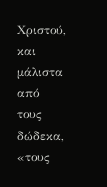Χριστού, και μάλιστα από τους δώδεκα, «τους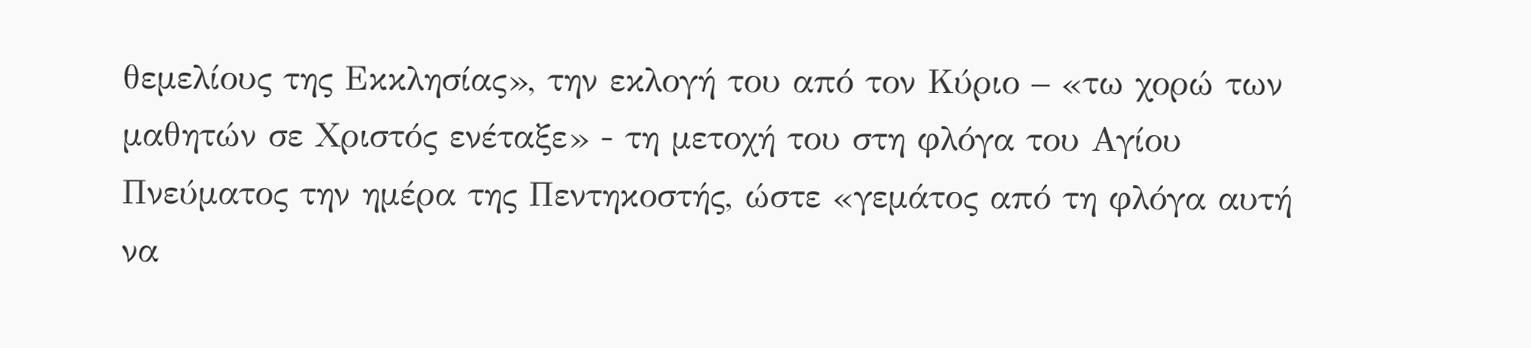θεμελίους της Εκκλησίας», την εκλογή του από τον Κύριο – «τω χορώ των μαθητών σε Χριστός ενέταξε» - τη μετοχή του στη φλόγα του Αγίου Πνεύματος την ημέρα της Πεντηκοστής, ώστε «γεμάτος από τη φλόγα αυτή να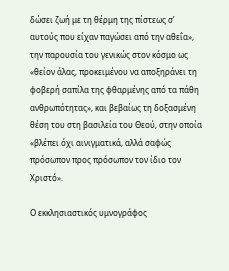δώσει ζωή με τη θέρμη της πίστεως σ’ αυτούς που είχαν παγώσει από την αθεΐα», την παρουσία του γενικώς στον κόσμο ως «θείον άλας, προκειμένου να αποξηράνει τη φοβερή σαπίλα της φθαρμένης από τα πάθη ανθρωπότητας», και βεβαίως τη δοξασμένη θέση του στη βασιλεία του Θεού, στην οποία «βλέπει όχι αινιγματικά, αλλά σαφώς πρόσωπον προς πρόσωπον τον ίδιο τον Χριστό».

Ο εκκλησιαστικός υμνογράφος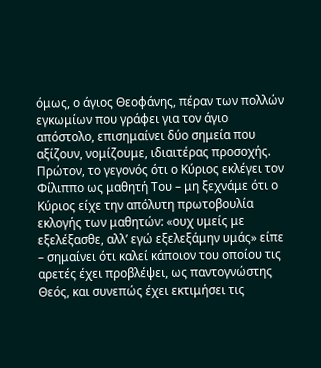όμως, ο άγιος Θεοφάνης, πέραν των πολλών εγκωμίων που γράφει για τον άγιο απόστολο, επισημαίνει δύο σημεία που αξίζουν, νομίζουμε, ιδιαιτέρας προσοχής.
Πρώτον, το γεγονός ότι ο Κύριος εκλέγει τον Φίλιππο ως μαθητή Του – μη ξεχνάμε ότι ο Κύριος είχε την απόλυτη πρωτοβουλία εκλογής των μαθητών: «ουχ υμείς με εξελέξασθε, αλλ’ εγώ εξελεξάμην υμάς» είπε – σημαίνει ότι καλεί κάποιον του οποίου τις αρετές έχει προβλέψει, ως παντογνώστης Θεός, και συνεπώς έχει εκτιμήσει τις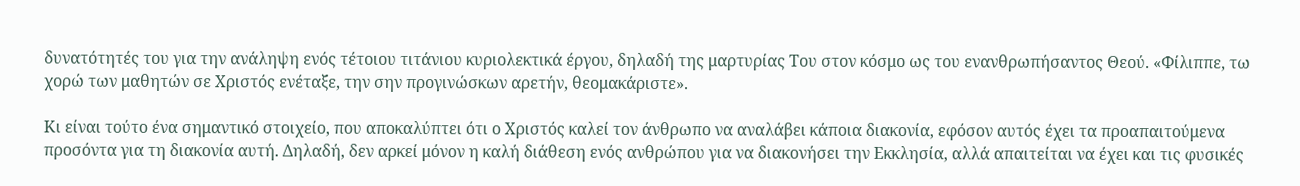δυνατότητές του για την ανάληψη ενός τέτοιου τιτάνιου κυριολεκτικά έργου, δηλαδή της μαρτυρίας Του στον κόσμο ως του ενανθρωπήσαντος Θεού. «Φίλιππε, τω χορώ των μαθητών σε Χριστός ενέταξε, την σην προγινώσκων αρετήν, θεομακάριστε».

Κι είναι τούτο ένα σημαντικό στοιχείο, που αποκαλύπτει ότι ο Χριστός καλεί τον άνθρωπο να αναλάβει κάποια διακονία, εφόσον αυτός έχει τα προαπαιτούμενα προσόντα για τη διακονία αυτή. Δηλαδή, δεν αρκεί μόνον η καλή διάθεση ενός ανθρώπου για να διακονήσει την Εκκλησία, αλλά απαιτείται να έχει και τις φυσικές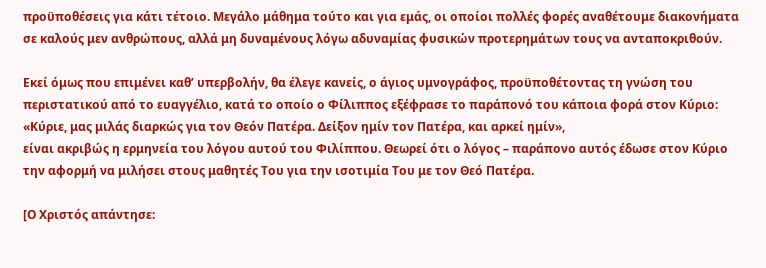προϋποθέσεις για κάτι τέτοιο. Μεγάλο μάθημα τούτο και για εμάς, οι οποίοι πολλές φορές αναθέτουμε διακονήματα σε καλούς μεν ανθρώπους, αλλά μη δυναμένους λόγω αδυναμίας φυσικών προτερημάτων τους να ανταποκριθούν.

Εκεί όμως που επιμένει καθ’ υπερβολήν, θα έλεγε κανείς, ο άγιος υμνογράφος, προϋποθέτοντας τη γνώση του περιστατικού από το ευαγγέλιο, κατά το οποίο ο Φίλιππος εξέφρασε το παράπονό του κάποια φορά στον Κύριο:
«Κύριε, μας μιλάς διαρκώς για τον Θεόν Πατέρα. Δείξον ημίν τον Πατέρα, και αρκεί ημίν»,
είναι ακριβώς η ερμηνεία του λόγου αυτού του Φιλίππου. Θεωρεί ότι ο λόγος – παράπονο αυτός έδωσε στον Κύριο την αφορμή να μιλήσει στους μαθητές Του για την ισοτιμία Του με τον Θεό Πατέρα.

[Ο Χριστός απάντησε: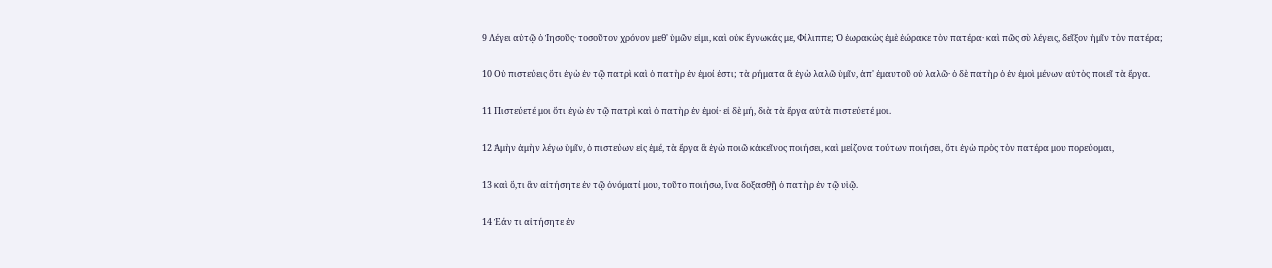9 Λέγει αὐτῷ ὁ Ἰησοῦς· τοσοῦτον χρόνον μεθ' ὑμῶν εἰμι, καὶ οὐκ ἔγνωκάς με, Φίλιππε; Ὁ ἑωρακὼς ἐμὲ ἑώρακε τὸν πατέρα· καὶ πῶς σὺ λέγεις, δεῖξον ἡμῖν τὸν πατέρα;

10 Οὐ πιστεύεις ὅτι ἐγὼ ἐν τῷ πατρὶ καὶ ὁ πατὴρ ἐν ἐμοί ἐστι; τὰ ρήματα ἃ ἐγὼ λαλῶ ὑμῖν, ἀπ' ἐμαυτοῦ οὐ λαλῶ· ὁ δὲ πατὴρ ὁ ἐν ἐμοὶ μένων αὐτὸς ποιεῖ τὰ ἔργα.

11 Πιστεύετέ μοι ὅτι ἐγὼ ἐν τῷ πατρὶ καὶ ὁ πατὴρ ἐν ἐμοί· εἰ δὲ μή, διὰ τὰ ἔργα αὐτὰ πιστεύετέ μοι.

12 Ἀμὴν ἀμὴν λέγω ὑμῖν, ὁ πιστεύων εἰς ἐμέ, τὰ ἔργα ἃ ἐγὼ ποιῶ κἀκεῖνος ποιήσει, καὶ μείζονα τούτων ποιήσει, ὅτι ἐγὼ πρὸς τὸν πατέρα μου πορεύομαι,

13 καὶ ὅ,τι ἂν αἰτήσητε ἐν τῷ ὀνόματί μου, τοῦτο ποιήσω, ἵνα δοξασθῇ ὁ πατὴρ ἐν τῷ υἱῷ.

14 Ἐάν τι αἰτήσητε ἐν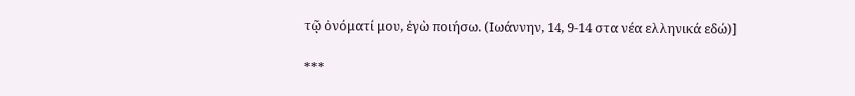τῷ ὀνόματί μου, ἐγὼ ποιήσω. (Ιωάννην, 14, 9-14 στα νέα ελληνικά εδώ)]

***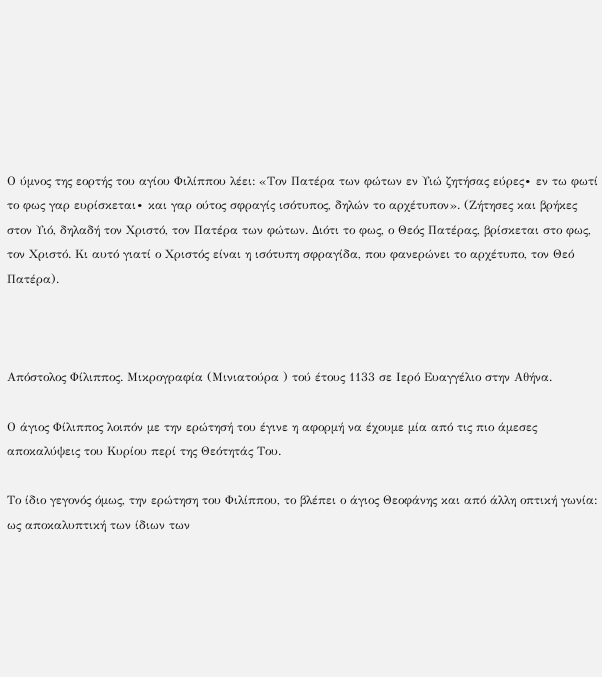Ο ύμνος της εορτής του αγίου Φιλίππου λέει: «Τον Πατέρα των φώτων εν Υιώ ζητήσας εύρες∙ εν τω φωτί το φως γαρ ευρίσκεται∙ και γαρ ούτος σφραγίς ισότυπος, δηλών το αρχέτυπον». (Ζήτησες και βρήκες στον Υιό, δηλαδή τον Χριστό, τον Πατέρα των φώτων. Διότι το φως, ο Θεός Πατέρας, βρίσκεται στο φως, τον Χριστό. Κι αυτό γιατί ο Χριστός είναι η ισότυπη σφραγίδα, που φανερώνει το αρχέτυπο, τον Θεό Πατέρα).



Απόστολος Φίλιππος. Μικρογραφία (Μινιατούρα ) τού έτους 1133 σε Ιερό Ευαγγέλιο στην Αθήνα.

Ο άγιος Φίλιππος λοιπόν με την ερώτησή του έγινε η αφορμή να έχουμε μία από τις πιο άμεσες αποκαλύψεις του Κυρίου περί της Θεότητάς Του.

Το ίδιο γεγονός όμως, την ερώτηση του Φιλίππου, το βλέπει ο άγιος Θεοφάνης και από άλλη οπτική γωνία: ως αποκαλυπτική των ίδιων των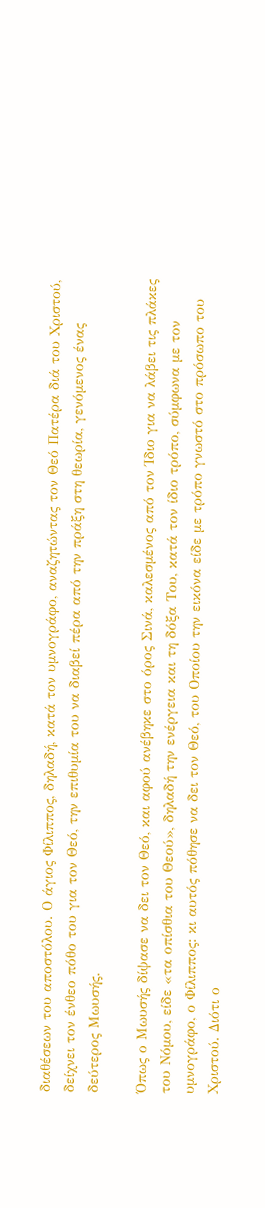διαθέσεων του αποστόλου. Ο άγιος Φίλιππος, δηλαδή, κατά τον υμνογράφο, αναζητώντας τον Θεό Πατέρα διά του Χριστού, δείχνει τον ένθεο πόθο του για τον Θεό, την επιθυμία του να διαβεί πέρα από την πράξη στη θεωρία, γενόμενος ένας δεύτερος Μωυσής.

Όπως ο Μωυσής δίψασε να δει τον Θεό, και αφού ανέβηκε στο όρος Σινά, καλεσμένος από τον Ίδιο για να λάβει τις πλάκες του Νόμου, είδε «τα οπίσθια του Θεού», δηλαδή την ενέργεια και τη δόξα Του, κατά τον ίδιο τρόπο, σύμφωνα με τον υμνογράφο, ο Φίλιππος: κι αυτός πόθησε να δει τον Θεό, του Οποίου την εικόνα είδε με τρόπο γνωστό στο πρόσωπο του Χριστού. Διότι ο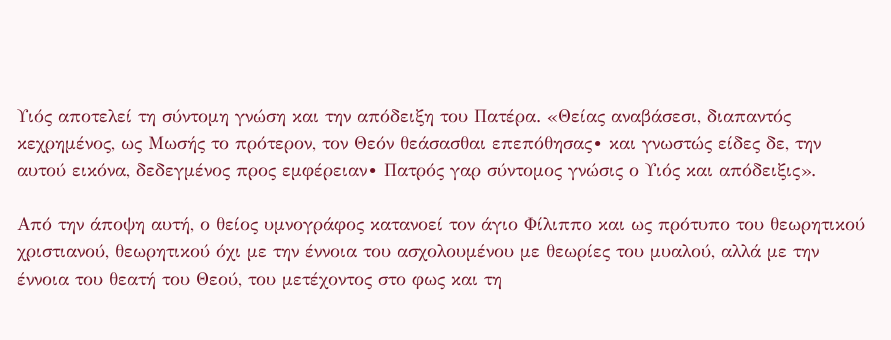Υιός αποτελεί τη σύντομη γνώση και την απόδειξη του Πατέρα. «Θείας αναβάσεσι, διαπαντός κεχρημένος, ως Μωσής το πρότερον, τον Θεόν θεάσασθαι επεπόθησας∙ και γνωστώς είδες δε, την αυτού εικόνα, δεδεγμένος προς εμφέρειαν∙ Πατρός γαρ σύντομος γνώσις ο Υιός και απόδειξις».

Από την άποψη αυτή, ο θείος υμνογράφος κατανοεί τον άγιο Φίλιππο και ως πρότυπο του θεωρητικού χριστιανού, θεωρητικού όχι με την έννοια του ασχολουμένου με θεωρίες του μυαλού, αλλά με την έννοια του θεατή του Θεού, του μετέχοντος στο φως και τη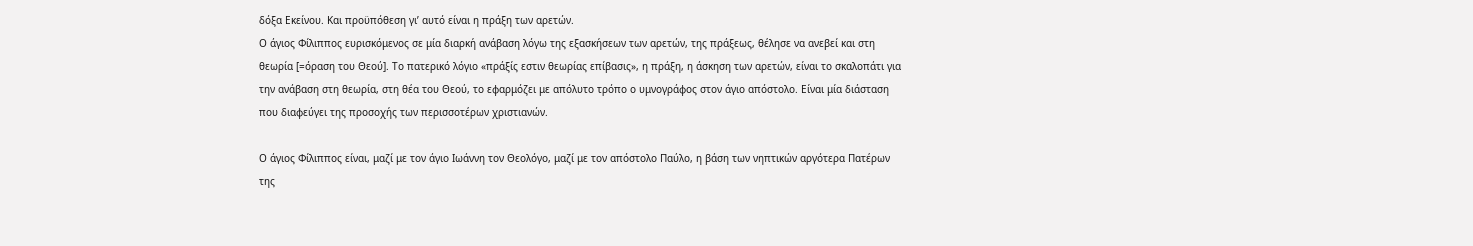δόξα Εκείνου. Και προϋπόθεση γι’ αυτό είναι η πράξη των αρετών.
Ο άγιος Φίλιππος ευρισκόμενος σε μία διαρκή ανάβαση λόγω της εξασκήσεων των αρετών, της πράξεως, θέλησε να ανεβεί και στη θεωρία [=όραση του Θεού]. Το πατερικό λόγιο «πράξίς εστιν θεωρίας επίβασις», η πράξη, η άσκηση των αρετών, είναι το σκαλοπάτι για την ανάβαση στη θεωρία, στη θέα του Θεού, το εφαρμόζει με απόλυτο τρόπο ο υμνογράφος στον άγιο απόστολο. Είναι μία διάσταση που διαφεύγει της προσοχής των περισσοτέρων χριστιανών.

Ο άγιος Φίλιππος είναι, μαζί με τον άγιο Ιωάννη τον Θεολόγο, μαζί με τον απόστολο Παύλο, η βάση των νηπτικών αργότερα Πατέρων της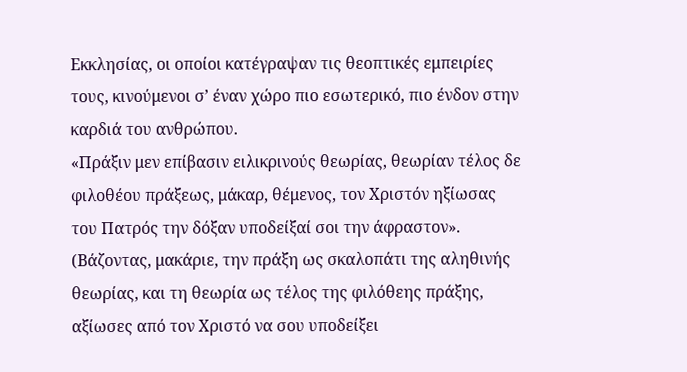Εκκλησίας, οι οποίοι κατέγραψαν τις θεοπτικές εμπειρίες τους, κινούμενοι σ’ έναν χώρο πιο εσωτερικό, πιο ένδον στην καρδιά του ανθρώπου.
«Πράξιν μεν επίβασιν ειλικρινούς θεωρίας, θεωρίαν τέλος δε φιλοθέου πράξεως, μάκαρ, θέμενος, τον Χριστόν ηξίωσας του Πατρός την δόξαν υποδείξαί σοι την άφραστον». (Βάζοντας, μακάριε, την πράξη ως σκαλοπάτι της αληθινής θεωρίας, και τη θεωρία ως τέλος της φιλόθεης πράξης, αξίωσες από τον Χριστό να σου υποδείξει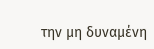την μη δυναμένη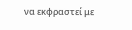να εκφραστεί με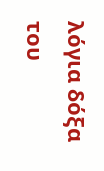λόγια δόξα του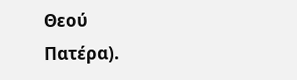Θεού Πατέρα).